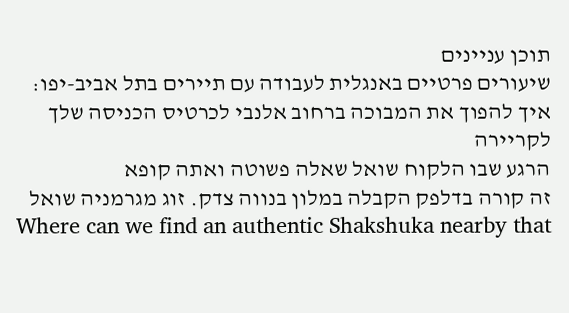תוכן עניינים
שיעורים פרטיים באנגלית לעבודה עם תיירים בתל אביב-יפו: איך להפוך את המבוכה ברחוב אלנבי לכרטיס הכניסה שלך לקריירה
הרגע שבו הלקוח שואל שאלה פשוטה ואתה קופא
זה קורה בדלפק הקבלה במלון בנווה צדק. זוג מגרמניה שואל Where can we find an authentic Shakshuka nearby that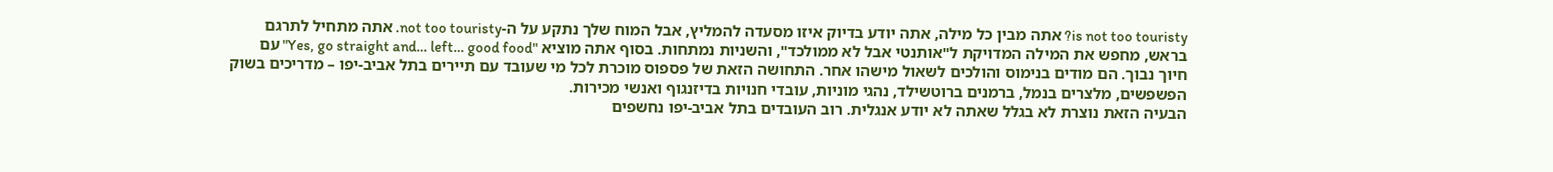is not too touristy? אתה מבין כל מילה, אתה יודע בדיוק איזו מסעדה להמליץ, אבל המוח שלך נתקע על ה-not too touristy. אתה מתחיל לתרגם בראש, מחפש את המילה המדויקת ל"אותנטי אבל לא ממולכד", והשניות נמתחות. בסוף אתה מוציא "Yes, go straight and… left… good food" עם חיוך נבוך. הם מודים בנימוס והולכים לשאול מישהו אחר. התחושה הזאת של פספוס מוכרת לכל מי שעובד עם תיירים בתל אביב-יפו – מדריכים בשוק הפשפשים, מלצרים בנמל, ברמנים ברוטשילד, נהגי מוניות, עובדי חנויות בדיזנגוף ואנשי מכירות.
הבעיה הזאת נוצרת לא בגלל שאתה לא יודע אנגלית. רוב העובדים בתל אביב-יפו נחשפים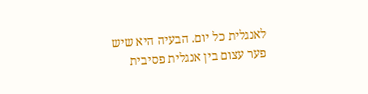לאנגלית כל יום. הבעיה היא שיש פער עצום בין אנגלית פסיבית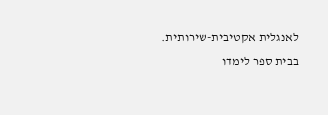לאנגלית אקטיבית-שירותית. בבית ספר לימדו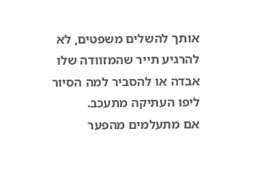אותך להשלים משפטים, לא להרגיע תייר שהמזוודה שלו אבדה או להסביר למה הסיור ליפו העתיקה מתעכב.
אם מתעלמים מהפער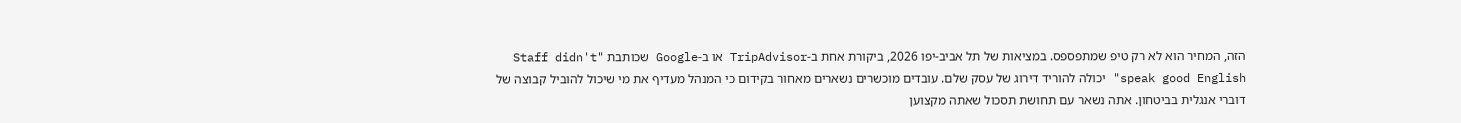הזה, המחיר הוא לא רק טיפ שמתפספס. במציאות של תל אביב-יפו 2026, ביקורת אחת ב-TripAdvisor או ב-Google שכותבת "Staff didn't speak good English" יכולה להוריד דירוג של עסק שלם. עובדים מוכשרים נשארים מאחור בקידום כי המנהל מעדיף את מי שיכול להוביל קבוצה של דוברי אנגלית בביטחון. אתה נשאר עם תחושת תסכול שאתה מקצוען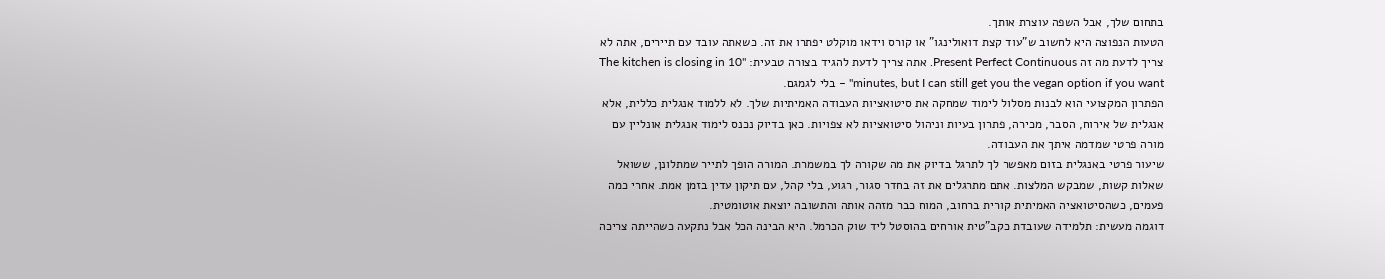בתחום שלך, אבל השפה עוצרת אותך.
הטעות הנפוצה היא לחשוב ש"עוד קצת דואולינגו" או קורס וידאו מוקלט יפתרו את זה. כשאתה עובד עם תיירים, אתה לא צריך לדעת מה זה Present Perfect Continuous. אתה צריך לדעת להגיד בצורה טבעית: "The kitchen is closing in 10 minutes, but I can still get you the vegan option if you want" – בלי לגמגם.
הפתרון המקצועי הוא לבנות מסלול לימוד שמחקה את סיטואציות העבודה האמיתיות שלך. לא ללמוד אנגלית כללית, אלא אנגלית של אירוח, הסבר, מכירה, פתרון בעיות וניהול סיטואציות לא צפויות. כאן בדיוק נכנס לימוד אנגלית אונליין עם מורה פרטי שמדמה איתך את העבודה.
שיעור פרטי באנגלית בזום מאפשר לך לתרגל בדיוק את מה שקורה לך במשמרת. המורה הופך לתייר שמתלונן, ששואל שאלות קשות, שמבקש המלצות. אתם מתרגלים את זה בחדר סגור, רגוע, בלי קהל, עם תיקון עדין בזמן אמת. אחרי כמה פעמים, כשהסיטואציה האמיתית קורית ברחוב, המוח כבר מזהה אותה והתשובה יוצאת אוטומטית.
דוגמה מעשית: תלמידה שעובדת כקב"טית אורחים בהוסטל ליד שוק הכרמל. היא הבינה הכל אבל נתקעה כשהייתה צריכה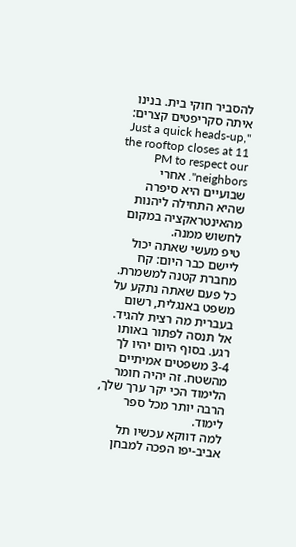להסביר חוקי בית. בנינו איתה סקריפטים קצרים: "Just a quick heads-up, the rooftop closes at 11 PM to respect our neighbors". אחרי שבועיים היא סיפרה שהיא התחילה ליהנות מהאינטראקציה במקום לחשוש ממנה.
טיפ מעשי שאתה יכול ליישם כבר היום: קח מחברת קטנה למשמרת. כל פעם שאתה נתקע על משפט באנגלית, רשום בעברית מה רצית להגיד. אל תנסה לפתור באותו רגע. בסוף היום יהיו לך 3-4 משפטים אמיתיים מהשטח. זה יהיה חומר הלימוד הכי יקר ערך שלך, הרבה יותר מכל ספר לימוד.
למה דווקא עכשיו תל אביב-יפו הפכה למבחן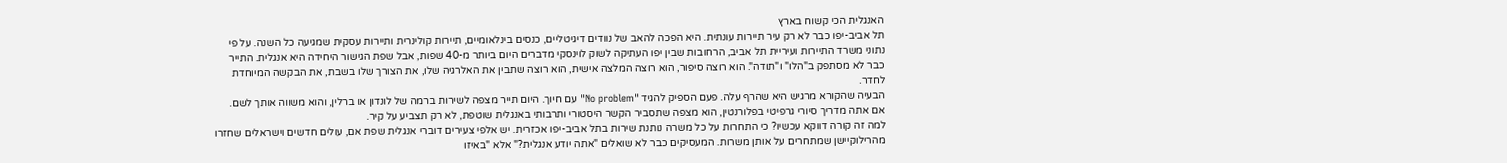האנגלית הכי קשוח בארץ
תל אביב-יפו כבר לא רק עיר תיירות עונתית. היא הפכה להאב של נוודים דיגיטליים, כנסים בינלאומיים, תיירות קולינרית ותיירות עסקית שמגיעה כל השנה. על פי נתוני משרד התיירות ועיריית תל אביב, הרחובות שבין יפו העתיקה לשוק לוינסקי מדברים היום ביותר מ-40 שפות, אבל שפת הגישור היחידה היא אנגלית. התייר כבר לא מסתפק ב"הלו" ו"תודה". הוא רוצה סיפור, הוא רוצה המלצה אישית, הוא רוצה שתבין את האלרגיה שלו, את הצורך שלו בשבת, את הבקשה המיוחדת לחדר.
הבעיה שהקורא מרגיש היא שהרף עלה. פעם הספיק להגיד "No problem" עם חיוך. היום תייר מצפה לשירות ברמה של לונדון או ברלין, והוא משווה אותך לשם. אם אתה מדריך סיורי גרפיטי בפלורנטין, הוא מצפה שתסביר הקשר היסטורי ותרבותי באנגלית שוטפת, לא רק תצביע על קיר.
למה זה קורה דווקא עכשיו? כי התחרות על כל משרה נותנת שירות בתל אביב-יפו אכזרית. יש אלפי צעירים דוברי אנגלית שפת אם, עולים חדשים וישראלים שחזרו מהרילוקיישן שמתחרים על אותן משרות. המעסיקים כבר לא שואלים "אתה יודע אנגלית?" אלא "באיזו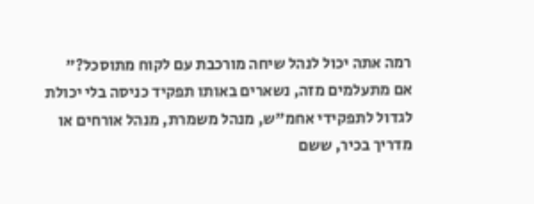רמה אתה יכול לנהל שיחה מורכבת עם לקוח מתוסכל?"
אם מתעלמים מזה, נשארים באותו תפקיד כניסה בלי יכולת לגדול לתפקידי אחמ"ש, מנהל משמרת, מנהל אורחים או מדריך בכיר, ששם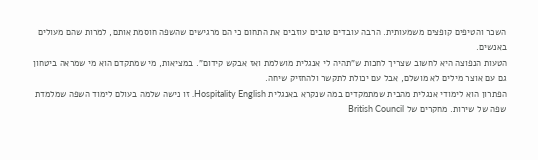השכר והטיפים קופצים משמעותית. הרבה עובדים טובים עוזבים את התחום כי הם מרגישים שהשפה חוסמת אותם, למרות שהם מעולים באנשים.
הטעות הנפוצה היא לחשוב שצריך לחכות ש"תהיה לי אנגלית מושלמת ואז אבקש קידום". במציאות, מי שמתקדם הוא מי שמראה ביטחון גם עם אוצר מילים לא מושלם, אבל עם יכולת לתקשר ולהחזיק שיחה.
הפתרון הוא לימודי אנגלית מהבית שמתמקדים במה שנקרא באנגלית Hospitality English. זו נישה שלמה בעולם לימוד השפה שמלמדת שפה של שירות. מחקרים של British Council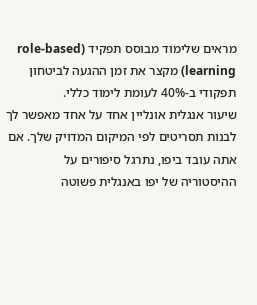מראים שלימוד מבוסס תפקיד (role-based learning) מקצר את זמן ההגעה לביטחון תפקודי ב-40% לעומת לימוד כללי.
שיעור אנגלית אונליין אחד על אחד מאפשר לך לבנות תסריטים לפי המיקום המדויק שלך. אם אתה עובד ביפו, נתרגל סיפורים על ההיסטוריה של יפו באנגלית פשוטה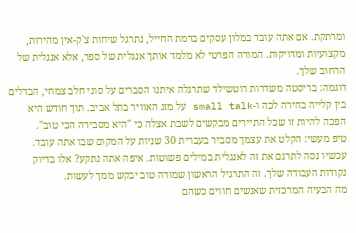ומרתקת. אם אתה עובד במלון עסקים ברמת החייל, נתרגל שיחות צ'ק-אין מהירות, מקצועיות ומדויקות. המורה הפרטי לא מלמד אותך אנגלית של ספר, אלא אנגלית של הרחוב שלך.
דוגמה: בריסטה משדרות רוטשילד שתרגלה איתנו הסברים על סוגי חלב צמחי, הבדלים בין קלייה בהירה לכה ו-small talk על מזג האוויר בתל אביב. תוך חודש היא הפכה להיות זו שכל התיירים מבקשים לשבת אצלה כי "היא מסבירה הכי טוב".
טיפ מעשי: הקלט את עצמך מסביר בעברית 30 שניות על המקום שבו אתה עובד. עכשיו נסה לתרגם את זה לאנגלית במילים פשוטות. איפה אתה נתקע? אלו בדיוק נקודות העבודה שלך. זה התרגיל הראשון שמורה טוב יבקש ממך לעשות.
מה הבעיה המרכזית שאנשים חווים כשהם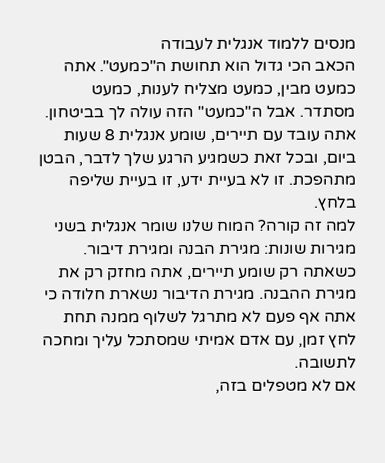מנסים ללמוד אנגלית לעבודה
הכאב הכי גדול הוא תחושת ה"כמעט". אתה כמעט מבין, כמעט מצליח לענות, כמעט מסתדר. אבל ה"כמעט" הזה עולה לך בביטחון. אתה עובד עם תיירים, שומע אנגלית 8 שעות ביום, ובכל זאת כשמגיע הרגע שלך לדבר, הבטן מתהפכת. זו לא בעיית ידע, זו בעיית שליפה בלחץ.
למה זה קורה? המוח שלנו שומר אנגלית בשני מגירות שונות: מגירת הבנה ומגירת דיבור. כשאתה רק שומע תיירים, אתה מחזק רק את מגירת ההבנה. מגירת הדיבור נשארת חלודה כי אתה אף פעם לא מתרגל לשלוף ממנה תחת לחץ זמן, עם אדם אמיתי שמסתכל עליך ומחכה לתשובה.
אם לא מטפלים בזה,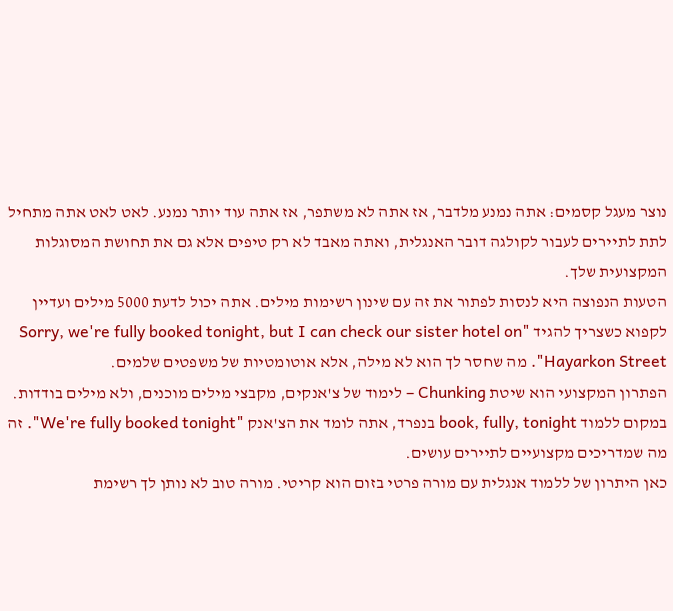נוצר מעגל קסמים: אתה נמנע מלדבר, אז אתה לא משתפר, אז אתה עוד יותר נמנע. לאט לאט אתה מתחיל לתת לתיירים לעבור לקולגה דובר האנגלית, ואתה מאבד לא רק טיפים אלא גם את תחושת המסוגלות המקצועית שלך.
הטעות הנפוצה היא לנסות לפתור את זה עם שינון רשימות מילים. אתה יכול לדעת 5000 מילים ועדיין לקפוא כשצריך להגיד "Sorry, we're fully booked tonight, but I can check our sister hotel on Hayarkon Street". מה שחסר לך הוא לא מילה, אלא אוטומטיות של משפטים שלמים.
הפתרון המקצועי הוא שיטת Chunking – לימוד של צ'אנקים, מקבצי מילים מוכנים, ולא מילים בודדות. במקום ללמוד book, fully, tonight בנפרד, אתה לומד את הצ'אנק "We're fully booked tonight". זה מה שמדריכים מקצועיים לתיירים עושים.
כאן היתרון של ללמוד אנגלית עם מורה פרטי בזום הוא קריטי. מורה טוב לא נותן לך רשימת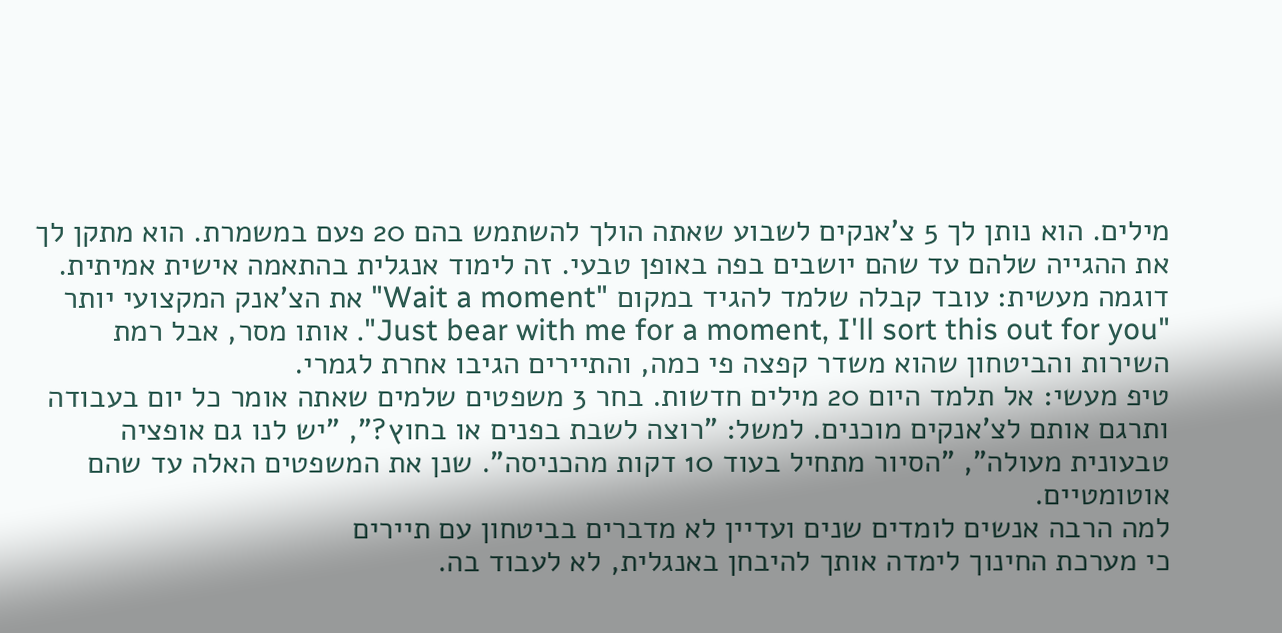מילים. הוא נותן לך 5 צ'אנקים לשבוע שאתה הולך להשתמש בהם 20 פעם במשמרת. הוא מתקן לך את ההגייה שלהם עד שהם יושבים בפה באופן טבעי. זה לימוד אנגלית בהתאמה אישית אמיתית.
דוגמה מעשית: עובד קבלה שלמד להגיד במקום "Wait a moment" את הצ'אנק המקצועי יותר "Just bear with me for a moment, I'll sort this out for you". אותו מסר, אבל רמת השירות והביטחון שהוא משדר קפצה פי כמה, והתיירים הגיבו אחרת לגמרי.
טיפ מעשי: אל תלמד היום 20 מילים חדשות. בחר 3 משפטים שלמים שאתה אומר כל יום בעבודה ותרגם אותם לצ'אנקים מוכנים. למשל: "רוצה לשבת בפנים או בחוץ?", "יש לנו גם אופציה טבעונית מעולה", "הסיור מתחיל בעוד 10 דקות מהכניסה". שנן את המשפטים האלה עד שהם אוטומטיים.
למה הרבה אנשים לומדים שנים ועדיין לא מדברים בביטחון עם תיירים
כי מערכת החינוך לימדה אותך להיבחן באנגלית, לא לעבוד בה.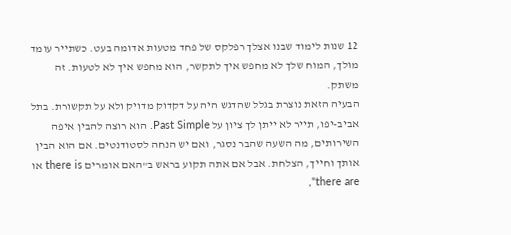12 שנות לימוד שבנו אצלך רפלקס של פחד מטעות אדומה בעט. כשתייר עומד מולך, המוח שלך לא מחפש איך לתקשר, הוא מחפש איך לא לטעות. זה משתק.
הבעיה הזאת נוצרת בגלל שהדגש היה על דקדוק מדויק ולא על תקשורת. בתל אביב-יפו, תייר לא ייתן לך ציון על Past Simple. הוא רוצה להבין איפה השירותים, מה השעה שהבר נסגר, ואם יש הנחה לסטודנטים. אם הוא הבין אותך וחייך, הצלחת. אבל אם אתה תקוע בראש ב"האם אומרים there is או there are",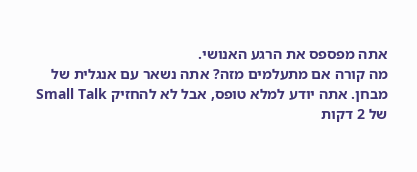אתה מפספס את הרגע האנושי.
מה קורה אם מתעלמים מזה? אתה נשאר עם אנגלית של מבחן. אתה יודע למלא טופס, אבל לא להחזיק Small Talk של 2 דקות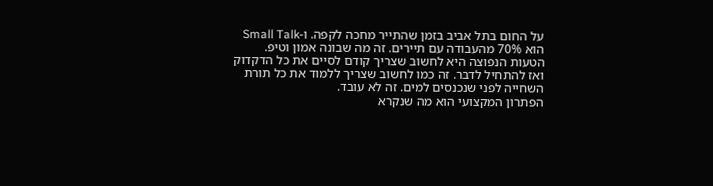על החום בתל אביב בזמן שהתייר מחכה לקפה. ו-Small Talk הוא 70% מהעבודה עם תיירים. זה מה שבונה אמון וטיפ.
הטעות הנפוצה היא לחשוב שצריך קודם לסיים את כל הדקדוק ואז להתחיל לדבר. זה כמו לחשוב שצריך ללמוד את כל תורת השחייה לפני שנכנסים למים. זה לא עובד.
הפתרון המקצועי הוא מה שנקרא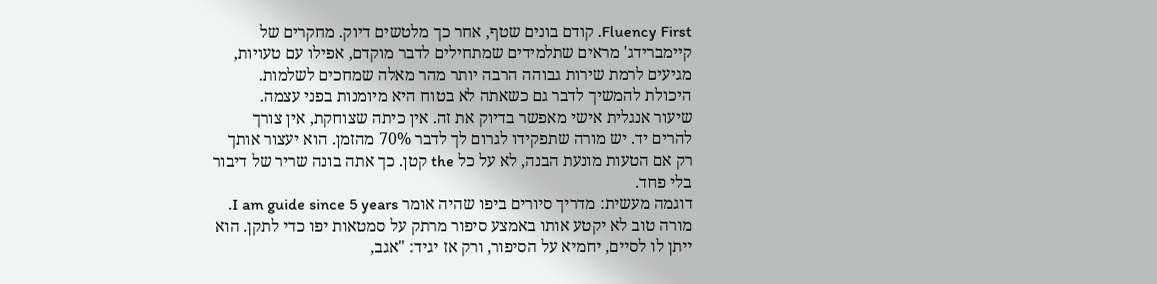Fluency First. קודם בונים שטף, אחר כך מלטשים דיוק. מחקרים של קיימברידג' מראים שתלמידים שמתחילים לדבר מוקדם, אפילו עם טעויות, מגיעים לרמת שירות גבוהה הרבה יותר מהר מאלה שמחכים לשלמות. היכולת להמשיך לדבר גם כשאתה לא בטוח היא מיומנות בפני עצמה.
שיעור אנגלית אישי מאפשר בדיוק את זה. אין כיתה שצוחקת, אין צורך להרים יד. יש מורה שתפקידו לגרום לך לדבר 70% מהזמן. הוא יעצור אותך רק אם הטעות מונעת הבנה, לא על כל the קטן. כך אתה בונה שריר של דיבור בלי פחד.
דוגמה מעשית: מדריך סיורים ביפו שהיה אומר I am guide since 5 years. מורה טוב לא יקטע אותו באמצע סיפור מרתק על סמטאות יפו כדי לתקן. הוא ייתן לו לסיים, יחמיא על הסיפור, ורק אז יגיד: "אגב,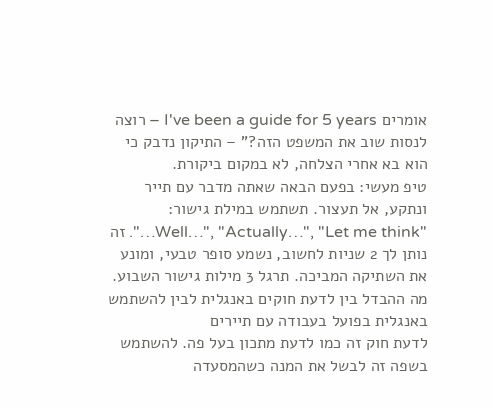אומרים I've been a guide for 5 years – רוצה לנסות שוב את המשפט הזה?" – התיקון נדבק כי הוא בא אחרי הצלחה, לא במקום ביקורת.
טיפ מעשי: בפעם הבאה שאתה מדבר עם תייר ונתקע, אל תעצור. תשתמש במילת גישור: "Well…", "Actually…", "Let me think…". זה נותן לך 2 שניות לחשוב, נשמע סופר טבעי, ומונע את השתיקה המביכה. תרגל 3 מילות גישור השבוע.
מה ההבדל בין לדעת חוקים באנגלית לבין להשתמש באנגלית בפועל בעבודה עם תיירים
לדעת חוק זה כמו לדעת מתכון בעל פה. להשתמש בשפה זה לבשל את המנה כשהמסעדה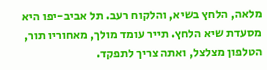מלאה, הלחץ בשיא, והלקוח רעב. תל אביב-יפו היא מסעדת שיא הלחץ. תייר עומד מולך, מאחוריו תור, הטלפון מצלצל, ואתה צריך לתפקד.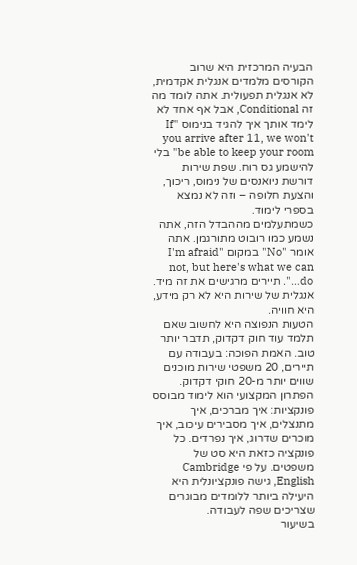הבעיה המרכזית היא שרוב הקורסים מלמדים אנגלית אקדמית, לא אנגלית תפעולית. אתה לומד מה זה Conditional, אבל אף אחד לא לימד אותך איך להגיד בנימוס "If you arrive after 11, we won't be able to keep your room" בלי להישמע גס רוח. שפת שירות דורשת ניואנסים של נימוס, ריכוך, והצעת חלופה – וזה לא נמצא בספרי לימוד.
כשמתעלמים מההבדל הזה, אתה נשמע כמו רובוט מתורגמן. אתה אומר "No" במקום "I'm afraid not, but here's what we can do…". תיירים מרגישים את זה מיד. אנגלית של שירות היא לא רק מידע, היא חוויה.
הטעות הנפוצה היא לחשוב שאם תלמד עוד חוק דקדוק, תדבר יותר טוב. האמת הפוכה: בעבודה עם תיירים, 20 משפטי שירות מוכנים שווים יותר מ-20 חוקי דקדוק.
הפתרון המקצועי הוא לימוד מבוסס פונקציות: איך מברכים, איך מתנצלים, איך מסבירים עיכוב, איך מוכרים שדרוג, איך נפרדים. כל פונקציה כזאת היא סט של משפטים. על פי Cambridge English, גישה פונקציונלית היא היעילה ביותר ללומדים מבוגרים שצריכים שפה לעבודה.
בשיעור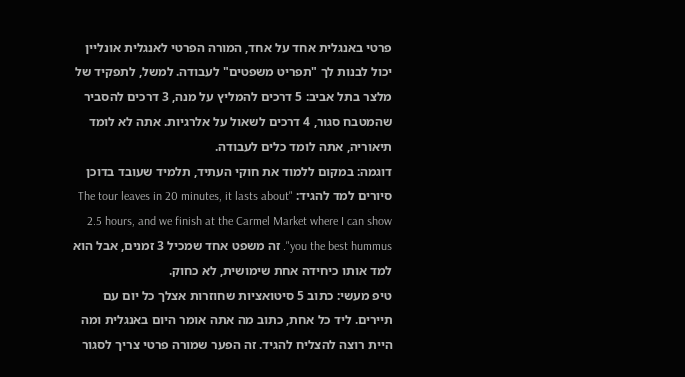פרטי באנגלית אחד על אחד, המורה הפרטי לאנגלית אונליין יכול לבנות לך "תפריט משפטים" לעבודה. למשל, לתפקיד של מלצר בתל אביב: 5 דרכים להמליץ על מנה, 3 דרכים להסביר שהמטבח סגור, 4 דרכים לשאול על אלרגיות. אתה לא לומד תיאוריה, אתה לומד כלים לעבודה.
דוגמה: במקום ללמוד את חוקי העתיד, תלמיד שעובד בדוכן סיורים למד להגיד: "The tour leaves in 20 minutes, it lasts about 2.5 hours, and we finish at the Carmel Market where I can show you the best hummus". זה משפט אחד שמכיל 3 זמנים, אבל הוא למד אותו כיחידה אחת שימושית, לא כחוק.
טיפ מעשי: כתוב 5 סיטואציות שחוזרות אצלך כל יום עם תיירים. ליד כל אחת, כתוב מה אתה אומר היום באנגלית ומה היית רוצה להצליח להגיד. זה הפער שמורה פרטי צריך לסגור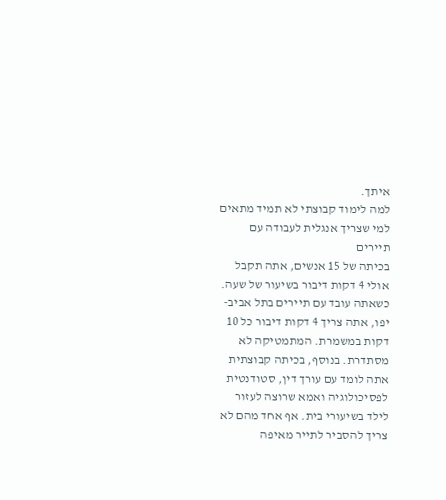איתך.
למה לימוד קבוצתי לא תמיד מתאים למי שצריך אנגלית לעבודה עם תיירים
בכיתה של 15 אנשים, אתה תקבל אולי 4 דקות דיבור בשיעור של שעה. כשאתה עובד עם תיירים בתל אביב-יפו, אתה צריך 4 דקות דיבור כל 10 דקות במשמרת. המתמטיקה לא מסתדרת. בנוסף, בכיתה קבוצתית אתה לומד עם עורך דין, סטודנטית לפסיכולוגיה ואמא שרוצה לעזור לילד בשיעורי בית. אף אחד מהם לא צריך להסביר לתייר מאיפה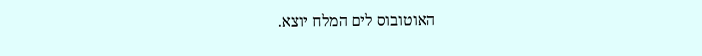האוטובוס לים המלח יוצא.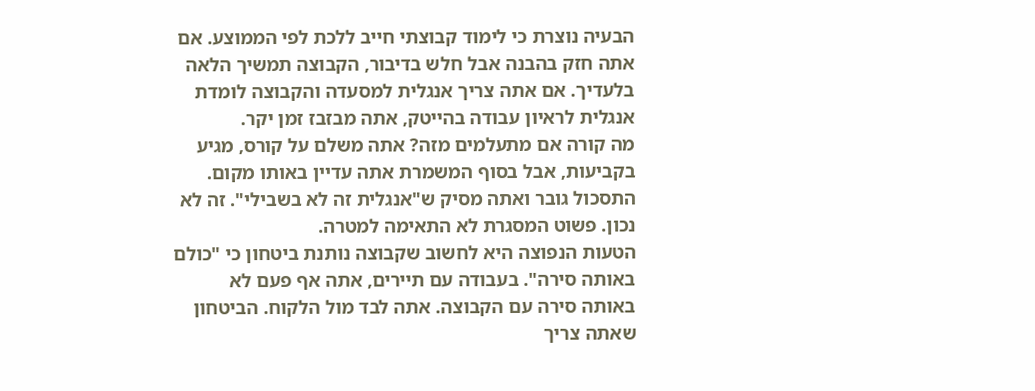הבעיה נוצרת כי לימוד קבוצתי חייב ללכת לפי הממוצע. אם אתה חזק בהבנה אבל חלש בדיבור, הקבוצה תמשיך הלאה בלעדיך. אם אתה צריך אנגלית למסעדה והקבוצה לומדת אנגלית לראיון עבודה בהייטק, אתה מבזבז זמן יקר.
מה קורה אם מתעלמים מזה? אתה משלם על קורס, מגיע בקביעות, אבל בסוף המשמרת אתה עדיין באותו מקום. התסכול גובר ואתה מסיק ש"אנגלית זה לא בשבילי". זה לא נכון. פשוט המסגרת לא התאימה למטרה.
הטעות הנפוצה היא לחשוב שקבוצה נותנת ביטחון כי "כולם באותה סירה". בעבודה עם תיירים, אתה אף פעם לא באותה סירה עם הקבוצה. אתה לבד מול הלקוח. הביטחון שאתה צריך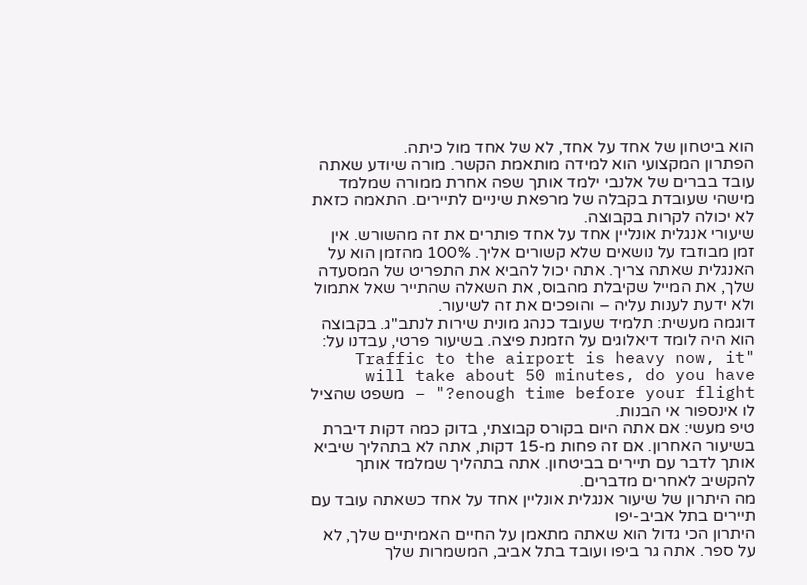הוא ביטחון של אחד על אחד, לא של אחד מול כיתה.
הפתרון המקצועי הוא למידה מותאמת הקשר. מורה שיודע שאתה עובד בברים של אלנבי ילמד אותך שפה אחרת ממורה שמלמד מישהי שעובדת בקבלה של מרפאת שיניים לתיירים. התאמה כזאת לא יכולה לקרות בקבוצה.
שיעורי אנגלית אונליין אחד על אחד פותרים את זה מהשורש. אין זמן מבוזבז על נושאים שלא קשורים אליך. 100% מהזמן הוא על האנגלית שאתה צריך. אתה יכול להביא את התפריט של המסעדה שלך, את המייל שקיבלת מהבוס, את השאלה שהתייר שאל אתמול ולא ידעת לענות עליה – והופכים את זה לשיעור.
דוגמה מעשית: תלמיד שעובד כנהג מונית שירות לנתב"ג. בקבוצה הוא היה לומד דיאלוגים על הזמנת פיצה. בשיעור פרטי, עבדנו על: "Traffic to the airport is heavy now, it will take about 50 minutes, do you have enough time before your flight?" – משפט שהציל לו אינספור אי הבנות.
טיפ מעשי: אם אתה היום בקורס קבוצתי, בדוק כמה דקות דיברת בשיעור האחרון. אם זה פחות מ-15 דקות, אתה לא בתהליך שיביא אותך לדבר עם תיירים בביטחון. אתה בתהליך שמלמד אותך להקשיב לאחרים מדברים.
מה היתרון של שיעור אנגלית אונליין אחד על אחד כשאתה עובד עם תיירים בתל אביב-יפו
היתרון הכי גדול הוא שאתה מתאמן על החיים האמיתיים שלך, לא על ספר. אתה גר ביפו ועובד בתל אביב, המשמרות שלך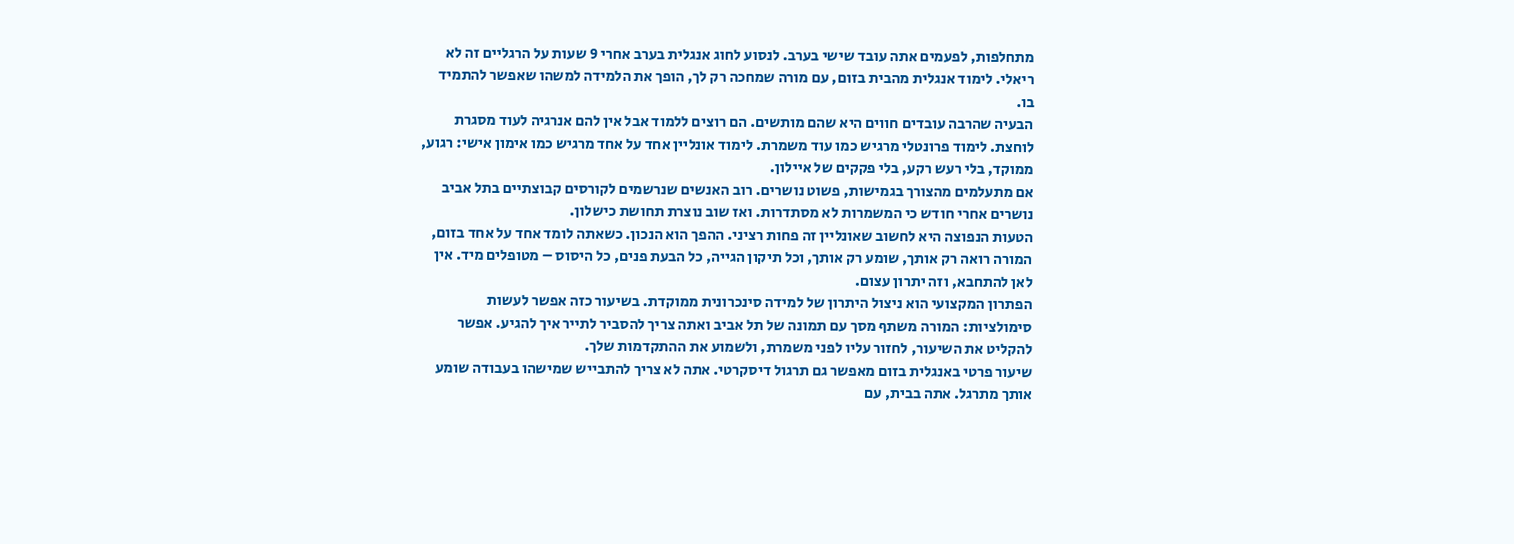מתחלפות, לפעמים אתה עובד שישי בערב. לנסוע לחוג אנגלית בערב אחרי 9 שעות על הרגליים זה לא ריאלי. לימוד אנגלית מהבית בזום, עם מורה שמחכה רק לך, הופך את הלמידה למשהו שאפשר להתמיד בו.
הבעיה שהרבה עובדים חווים היא שהם מותשים. הם רוצים ללמוד אבל אין להם אנרגיה לעוד מסגרת לוחצת. לימוד פרונטלי מרגיש כמו עוד משמרת. לימוד אונליין אחד על אחד מרגיש כמו אימון אישי: רגוע, ממוקד, בלי רעש רקע, בלי פקקים של איילון.
אם מתעלמים מהצורך בגמישות, פשוט נושרים. רוב האנשים שנרשמים לקורסים קבוצתיים בתל אביב נושרים אחרי חודש כי המשמרות לא מסתדרות. ואז שוב נוצרת תחושת כישלון.
הטעות הנפוצה היא לחשוב שאונליין זה פחות רציני. ההפך הוא הנכון. כשאתה לומד אחד על אחד בזום, המורה רואה רק אותך, שומע רק אותך, וכל תיקון הגייה, כל הבעת פנים, כל היסוס – מטופלים מיד. אין לאן להתחבא, וזה יתרון עצום.
הפתרון המקצועי הוא ניצול היתרון של למידה סינכרונית ממוקדת. בשיעור כזה אפשר לעשות סימולציות: המורה משתף מסך עם תמונה של תל אביב ואתה צריך להסביר לתייר איך להגיע. אפשר להקליט את השיעור, לחזור עליו לפני משמרת, ולשמוע את ההתקדמות שלך.
שיעור פרטי באנגלית בזום מאפשר גם תרגול דיסקרטי. אתה לא צריך להתבייש שמישהו בעבודה שומע אותך מתרגל. אתה בבית, עם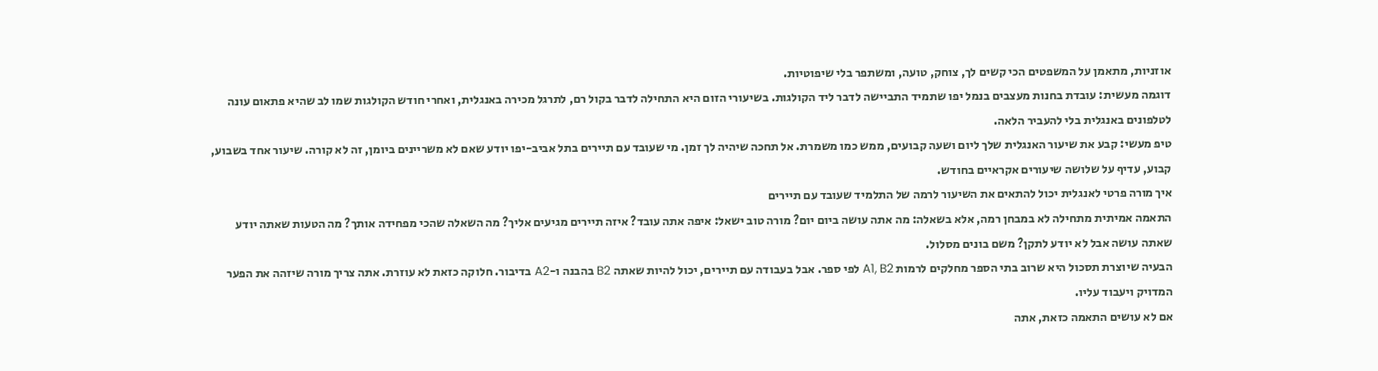אוזניות, מתאמן על המשפטים הכי קשים לך, צוחק, טועה, ומשתפר בלי שיפוטיות.
דוגמה מעשית: עובדת בחנות מעצבים בנמל יפו שתמיד התביישה לדבר ליד הקולגות. בשיעורי הזום היא התחילה לדבר בקול רם, לתרגל מכירה באנגלית, ואחרי חודש הקולגות שמו לב שהיא פתאום עונה לטלפונים באנגלית בלי להעביר הלאה.
טיפ מעשי: קבע את שיעור האנגלית שלך ליום ושעה קבועים, ממש כמו משמרת. אל תחכה שיהיה לך זמן. מי שעובד עם תיירים בתל אביב-יפו יודע שאם לא משריינים ביומן, זה לא קורה. שיעור אחד בשבוע, קבוע, עדיף על שלושה שיעורים אקראיים בחודש.
איך מורה פרטי לאנגלית יכול להתאים את השיעור לרמה של התלמיד שעובד עם תיירים
התאמה אמיתית מתחילה לא במבחן רמה, אלא בשאלה: מה אתה עושה ביום יום? מורה טוב ישאל: איפה אתה עובד? איזה תיירים מגיעים אליך? מה השאלה שהכי מפחידה אותך? מה הטעות שאתה יודע שאתה עושה אבל לא יודע לתקן? משם בונים מסלול.
הבעיה שיוצרת תסכול היא שרוב בתי הספר מחלקים לרמות A1, B2 לפי ספר. אבל בעבודה עם תיירים, יכול להיות שאתה B2 בהבנה ו-A2 בדיבור. חלוקה כזאת לא עוזרת. אתה צריך מורה שיזהה את הפער המדויק ויעבוד עליו.
אם לא עושים התאמה כזאת, אתה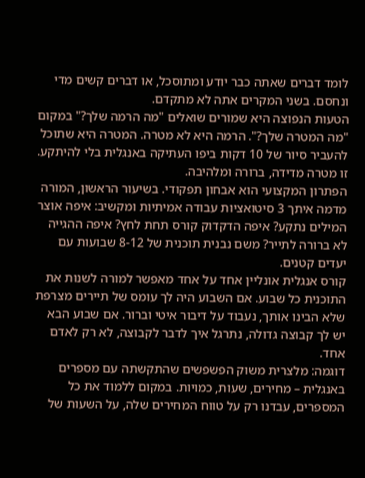לומד דברים שאתה כבר יודע ומתוסכל, או דברים קשים מדי ונחסם. בשני המקרים אתה לא מתקדם.
הטעות הנפוצה היא שמורים שואלים "מה הרמה שלך?" במקום "מה המטרה שלך?". הרמה היא לא מטרה. המטרה היא שתוכל להעביר סיור של 10 דקות ביפו העתיקה באנגלית בלי להיתקע. זו מטרה מדידה, ברורה ומלהיבה.
הפתרון המקצועי הוא אבחון תפקודי. בשיעור הראשון, המורה מדמה איתך 3 סיטואציות עבודה אמיתיות ומקשיב: איפה אוצר המילים נתקע? איפה הדקדוק קורס תחת לחץ? איפה ההגייה לא ברורה לתייר? משם נבנית תוכנית של 8-12 שבועות עם יעדים קטנים.
קורס אנגלית אונליין אחד על אחד מאפשר למורה לשנות את התוכנית כל שבוע. אם השבוע היה לך עומס של תיירים מצרפת שלא הבינו אותך, נעבוד על דיבור איטי וברור. אם שבוע הבא יש לך קבוצה גדולה, נתרגל איך לדבר לקבוצה, לא רק לאדם אחד.
דוגמה: מלצרית משוק הפשפשים שהתקשתה עם מספרים באנגלית – מחירים, שעות, כמויות. במקום ללמוד את כל המספרים, עבדנו רק על טווח המחירים שלה, על השעות של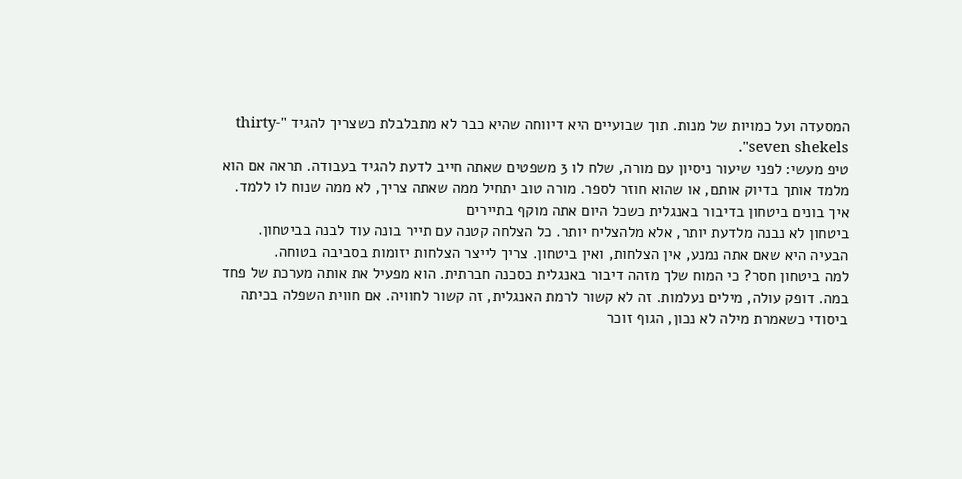המסעדה ועל כמויות של מנות. תוך שבועיים היא דיווחה שהיא כבר לא מתבלבלת כשצריך להגיד "thirty-seven shekels".
טיפ מעשי: לפני שיעור ניסיון עם מורה, שלח לו 3 משפטים שאתה חייב לדעת להגיד בעבודה. תראה אם הוא מלמד אותך בדיוק אותם, או שהוא חוזר לספר. מורה טוב יתחיל ממה שאתה צריך, לא ממה שנוח לו ללמד.
איך בונים ביטחון בדיבור באנגלית כשכל היום אתה מוקף בתיירים
ביטחון לא נבנה מלדעת יותר, אלא מלהצליח יותר. כל הצלחה קטנה עם תייר בונה עוד לבנה בביטחון. הבעיה היא שאם אתה נמנע, אין הצלחות, ואין ביטחון. צריך לייצר הצלחות יזומות בסביבה בטוחה.
למה ביטחון חסר? כי המוח שלך מזהה דיבור באנגלית כסכנה חברתית. הוא מפעיל את אותה מערכת של פחד במה. דופק עולה, מילים נעלמות. זה לא קשור לרמת האנגלית, זה קשור לחוויה. אם חווית השפלה בכיתה ביסודי כשאמרת מילה לא נכון, הגוף זוכר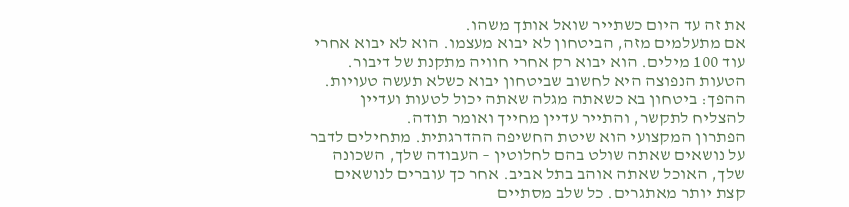את זה עד היום כשתייר שואל אותך משהו.
אם מתעלמים מזה, הביטחון לא יבוא מעצמו. הוא לא יבוא אחרי עוד 100 מילים. הוא יבוא רק אחרי חוויה מתקנת של דיבור.
הטעות הנפוצה היא לחשוב שביטחון יבוא כשלא תעשה טעויות. ההפך: ביטחון בא כשאתה מגלה שאתה יכול לטעות ועדיין להצליח לתקשר, והתייר עדיין מחייך ואומר תודה.
הפתרון המקצועי הוא שיטת החשיפה ההדרגתית. מתחילים לדבר על נושאים שאתה שולט בהם לחלוטין – העבודה שלך, השכונה שלך, האוכל שאתה אוהב בתל אביב. אחר כך עוברים לנושאים קצת יותר מאתגרים. כל שלב מסתיים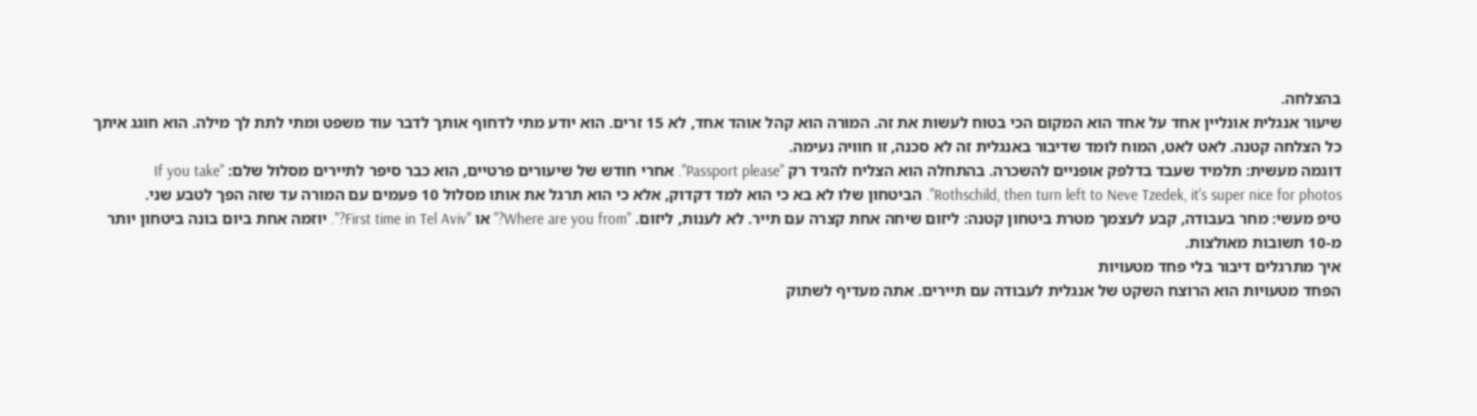בהצלחה.
שיעור אנגלית אונליין אחד על אחד הוא המקום הכי בטוח לעשות את זה. המורה הוא קהל אוהד אחד, לא 15 זרים. הוא יודע מתי לדחוף אותך לדבר עוד משפט ומתי לתת לך מילה. הוא חוגג איתך כל הצלחה קטנה. לאט לאט, המוח לומד שדיבור באנגלית זה לא סכנה, זו חוויה נעימה.
דוגמה מעשית: תלמיד שעבד בדלפק אופניים להשכרה. בהתחלה הוא הצליח להגיד רק "Passport please". אחרי חודש של שיעורים פרטיים, הוא כבר סיפר לתיירים מסלול שלם: "If you take Rothschild, then turn left to Neve Tzedek, it's super nice for photos". הביטחון שלו לא בא כי הוא למד דקדוק, אלא כי הוא תרגל את אותו מסלול 10 פעמים עם המורה עד שזה הפך לטבע שני.
טיפ מעשי: מחר בעבודה, קבע לעצמך מטרת ביטחון קטנה: ליזום שיחה אחת קצרה עם תייר. לא לענות, ליזום. "Where are you from?" או "First time in Tel Aviv?". יוזמה אחת ביום בונה ביטחון יותר מ-10 תשובות מאולצות.
איך מתרגלים דיבור בלי פחד מטעויות
הפחד מטעויות הוא הרוצח השקט של אנגלית לעבודה עם תיירים. אתה מעדיף לשתוק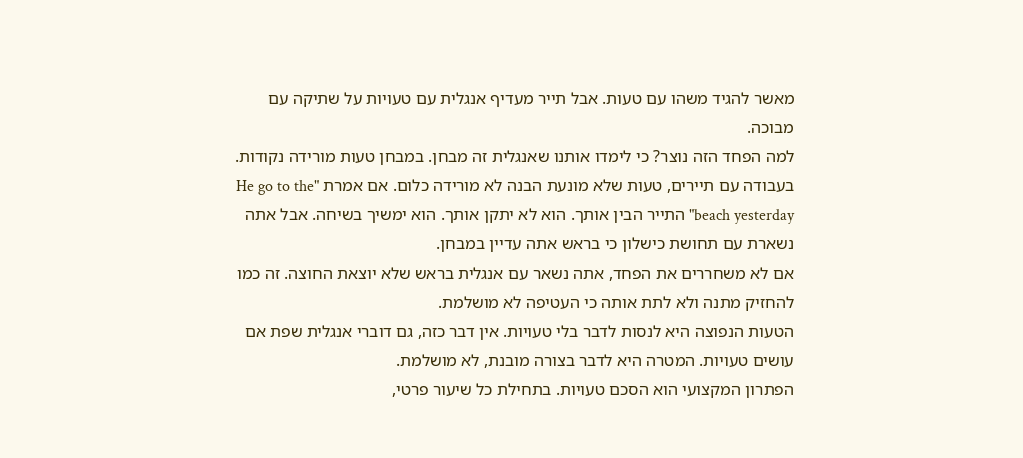מאשר להגיד משהו עם טעות. אבל תייר מעדיף אנגלית עם טעויות על שתיקה עם מבוכה.
למה הפחד הזה נוצר? כי לימדו אותנו שאנגלית זה מבחן. במבחן טעות מורידה נקודות. בעבודה עם תיירים, טעות שלא מונעת הבנה לא מורידה כלום. אם אמרת "He go to the beach yesterday" התייר הבין אותך. הוא לא יתקן אותך. הוא ימשיך בשיחה. אבל אתה נשארת עם תחושת כישלון כי בראש אתה עדיין במבחן.
אם לא משחררים את הפחד, אתה נשאר עם אנגלית בראש שלא יוצאת החוצה. זה כמו להחזיק מתנה ולא לתת אותה כי העטיפה לא מושלמת.
הטעות הנפוצה היא לנסות לדבר בלי טעויות. אין דבר כזה, גם דוברי אנגלית שפת אם עושים טעויות. המטרה היא לדבר בצורה מובנת, לא מושלמת.
הפתרון המקצועי הוא הסכם טעויות. בתחילת כל שיעור פרטי,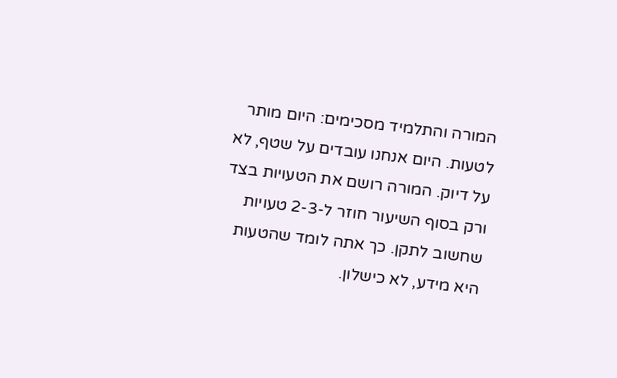המורה והתלמיד מסכימים: היום מותר לטעות. היום אנחנו עובדים על שטף, לא על דיוק. המורה רושם את הטעויות בצד ורק בסוף השיעור חוזר ל-2-3 טעויות שחשוב לתקן. כך אתה לומד שהטעות היא מידע, לא כישלון.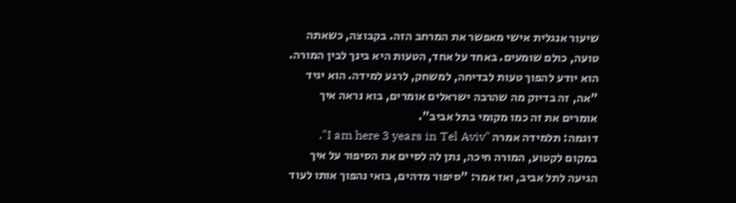שיעור אנגלית אישי מאפשר את המרחב הזה. בקבוצה, כשאתה טועה, כולם שומעים. באחד על אחד, הטעות היא בינך לבין המורה. הוא יודע להפוך טעות לבדיחה, למשחק, לרגע למידה. הוא יגיד "אה, זה בדיוק מה שהרבה ישראלים אומרים, בוא נראה איך אומרים את זה כמו מקומי בתל אביב".
דוגמה: תלמידה אמרה "I am here 3 years in Tel Aviv". במקום לקטוע, המורה חיכה, נתן לה לסיים את הסיפור על איך הגיעה לתל אביב, ואז אמר: "סיפור מדהים, בואי נהפוך אותו לעוד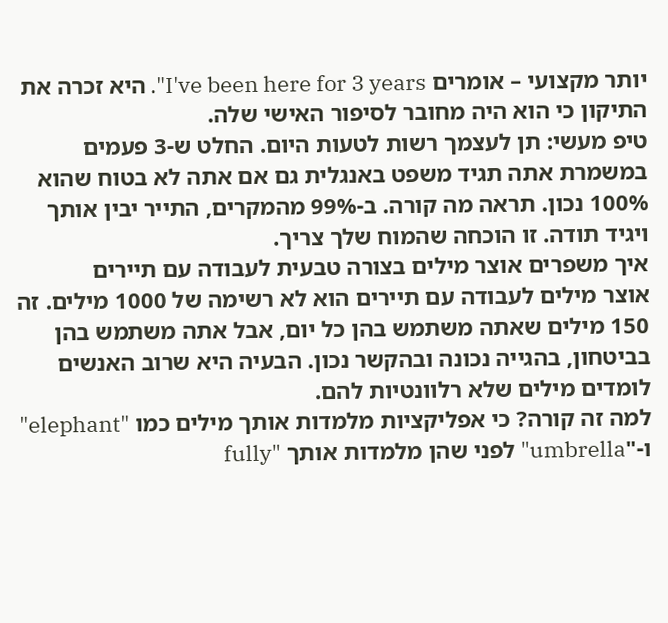יותר מקצועי – אומרים I've been here for 3 years". היא זכרה את התיקון כי הוא היה מחובר לסיפור האישי שלה.
טיפ מעשי: תן לעצמך רשות לטעות היום. החלט ש-3 פעמים במשמרת אתה תגיד משפט באנגלית גם אם אתה לא בטוח שהוא 100% נכון. תראה מה קורה. ב-99% מהמקרים, התייר יבין אותך ויגיד תודה. זו הוכחה שהמוח שלך צריך.
איך משפרים אוצר מילים בצורה טבעית לעבודה עם תיירים
אוצר מילים לעבודה עם תיירים הוא לא רשימה של 1000 מילים. זה 150 מילים שאתה משתמש בהן כל יום, אבל אתה משתמש בהן בביטחון, בהגייה נכונה ובהקשר נכון. הבעיה היא שרוב האנשים לומדים מילים שלא רלוונטיות להם.
למה זה קורה? כי אפליקציות מלמדות אותך מילים כמו "elephant" ו-"umbrella" לפני שהן מלמדות אותך "fully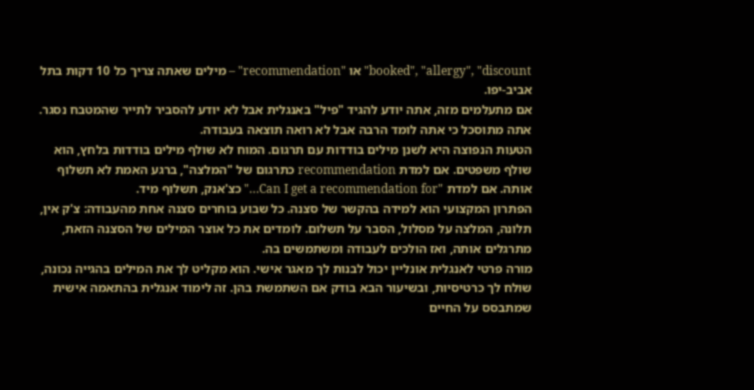booked", "allergy", "discount" או "recommendation" – מילים שאתה צריך כל 10 דקות בתל אביב-יפו.
אם מתעלמים מזה, אתה יודע להגיד "פיל" באנגלית אבל לא יודע להסביר לתייר שהמטבח נסגר. אתה מתוסכל כי אתה לומד הרבה אבל לא רואה תוצאה בעבודה.
הטעות הנפוצה היא לשנן מילים בודדות עם תרגום. המוח לא שולף מילים בודדות בלחץ, הוא שולף משפטים. אם למדת recommendation כתרגום של "המלצה", ברגע האמת לא תשלוף אותה. אם למדת "Can I get a recommendation for…" כצ'אנק, תשלוף מיד.
הפתרון המקצועי הוא למידה בהקשר של סצנה. כל שבוע בוחרים סצנה אחת מהעבודה: צ'ק אין, תלונה, המלצה על מסלול, הסבר על תשלום. לומדים את כל אוצר המילים של הסצנה הזאת, מתרגלים אותה, ואז הולכים לעבודה ומשתמשים בה.
מורה פרטי לאנגלית אונליין יכול לבנות לך מאגר אישי. הוא מקליט לך את המילים בהגייה נכונה, שולח לך כרטיסיות, ובשיעור הבא בודק אם השתמשת בהן. זה לימוד אנגלית בהתאמה אישית שמתבסס על החיים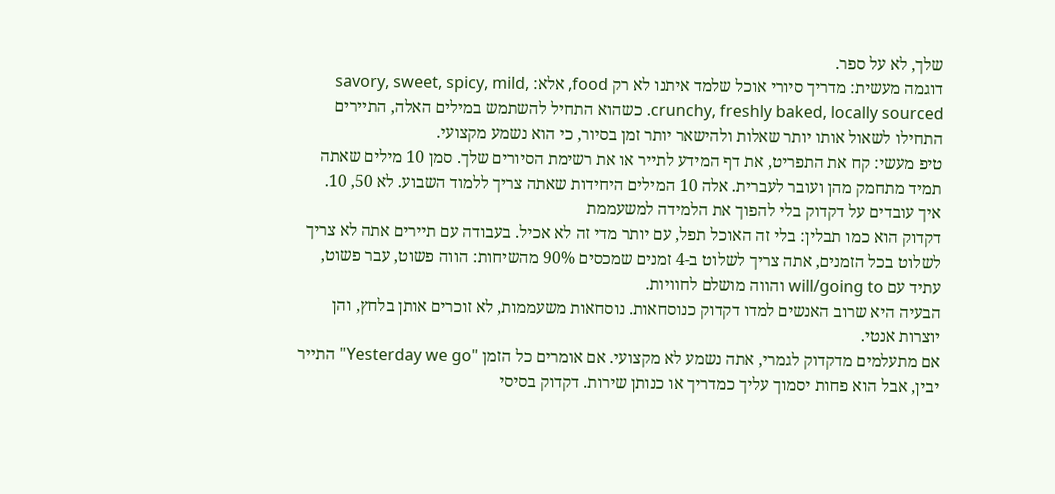שלך, לא על ספר.
דוגמה מעשית: מדריך סיורי אוכל שלמד איתנו לא רק food, אלא: savory, sweet, spicy, mild, crunchy, freshly baked, locally sourced. כשהוא התחיל להשתמש במילים האלה, התיירים התחילו לשאול אותו יותר שאלות ולהישאר יותר זמן בסיור, כי הוא נשמע מקצועי.
טיפ מעשי: קח את התפריט, את דף המידע לתייר או את רשימת הסיורים שלך. סמן 10 מילים שאתה תמיד מתחמק מהן ועובר לעברית. אלה 10 המילים היחידות שאתה צריך ללמוד השבוע. לא 50, 10.
איך עובדים על דקדוק בלי להפוך את הלמידה למשעממת
דקדוק הוא כמו תבלין: בלי זה האוכל תפל, עם יותר מדי זה לא אכיל. בעבודה עם תיירים אתה לא צריך לשלוט בכל הזמנים, אתה צריך לשלוט ב-4 זמנים שמכסים 90% מהשיחות: הווה פשוט, עבר פשוט, עתיד עם will/going to והווה מושלם לחוויות.
הבעיה היא שרוב האנשים למדו דקדוק כנוסחאות. נוסחאות משעממות, לא זוכרים אותן בלחץ, והן יוצרות אנטי.
אם מתעלמים מדקדוק לגמרי, אתה נשמע לא מקצועי. אם אומרים כל הזמן "Yesterday we go" התייר יבין, אבל הוא פחות יסמוך עליך כמדריך או כנותן שירות. דקדוק בסיסי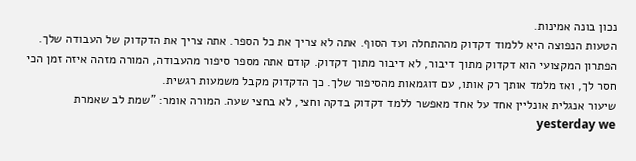נכון בונה אמינות.
הטעות הנפוצה היא ללמוד דקדוק מההתחלה ועד הסוף. אתה לא צריך את כל הספר. אתה צריך את הדקדוק של העבודה שלך.
הפתרון המקצועי הוא דקדוק מתוך דיבור, לא דיבור מתוך דקדוק. קודם אתה מספר סיפור מהעבודה, המורה מזהה איזה זמן הכי חסר לך, ואז מלמד אותך רק אותו, עם דוגמאות מהסיפור שלך. כך הדקדוק מקבל משמעות רגשית.
שיעור אנגלית אונליין אחד על אחד מאפשר ללמד דקדוק בדקה וחצי, לא בחצי שעה. המורה אומר: "שמת לב שאמרת yesterday we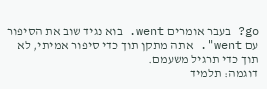go? בעבר אומרים went. בוא נגיד שוב את הסיפור עם went". אתה מתקן תוך כדי סיפור אמיתי, לא תוך כדי תרגיל משעמם.
דוגמה: תלמיד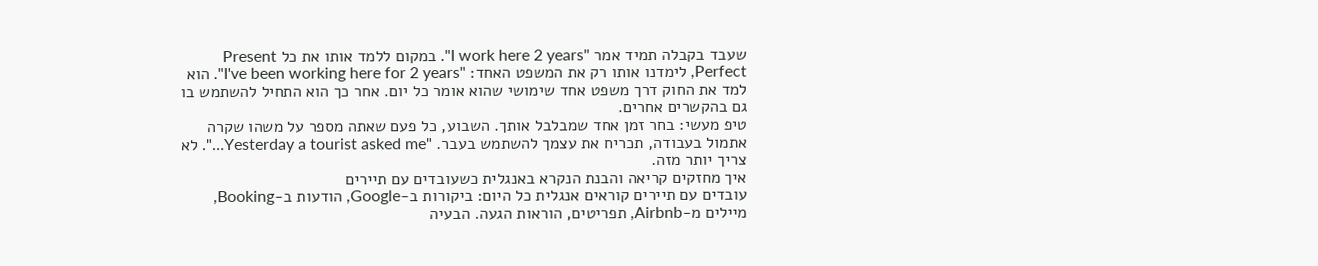שעבד בקבלה תמיד אמר "I work here 2 years". במקום ללמד אותו את כל Present Perfect, לימדנו אותו רק את המשפט האחד: "I've been working here for 2 years". הוא למד את החוק דרך משפט אחד שימושי שהוא אומר כל יום. אחר כך הוא התחיל להשתמש בו גם בהקשרים אחרים.
טיפ מעשי: בחר זמן אחד שמבלבל אותך. השבוע, כל פעם שאתה מספר על משהו שקרה אתמול בעבודה, תכריח את עצמך להשתמש בעבר. "Yesterday a tourist asked me…". לא צריך יותר מזה.
איך מחזקים קריאה והבנת הנקרא באנגלית כשעובדים עם תיירים
עובדים עם תיירים קוראים אנגלית כל היום: ביקורות ב-Google, הודעות ב-Booking, מיילים מ-Airbnb, תפריטים, הוראות הגעה. הבעיה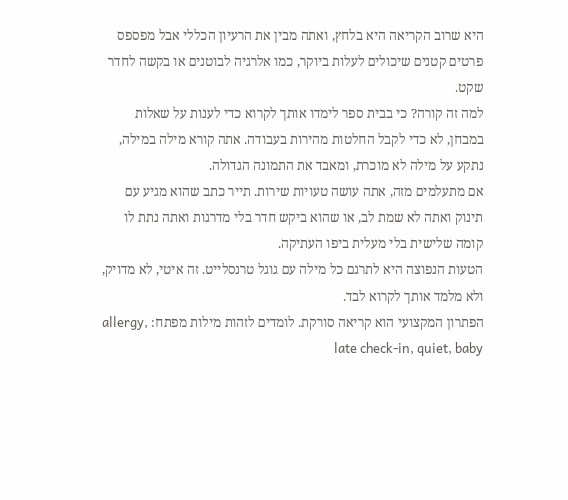היא שרוב הקריאה היא בלחץ, ואתה מבין את הרעיון הכללי אבל מפספס פרטים קטנים שיכולים לעלות ביוקר, כמו אלרגיה לבוטנים או בקשה לחדר שקט.
למה זה קורה? כי בבית ספר לימדו אותך לקרוא כדי לענות על שאלות במבחן, לא כדי לקבל החלטות מהירות בעבודה. אתה קורא מילה במילה, נתקע על מילה לא מוכרת, ומאבד את התמונה הגדולה.
אם מתעלמים מזה, אתה עושה טעויות שירות. תייר כתב שהוא מגיע עם תינוק ואתה לא שמת לב, או שהוא ביקש חדר בלי מדרגות ואתה נתת לו קומה שלישית בלי מעלית ביפו העתיקה.
הטעות הנפוצה היא לתרגם כל מילה עם גוגל טרנסלייט. זה איטי, לא מדויק, ולא מלמד אותך לקרוא לבד.
הפתרון המקצועי הוא קריאה סורקת. לומדים לזהות מילות מפתח: allergy, late check-in, quiet, baby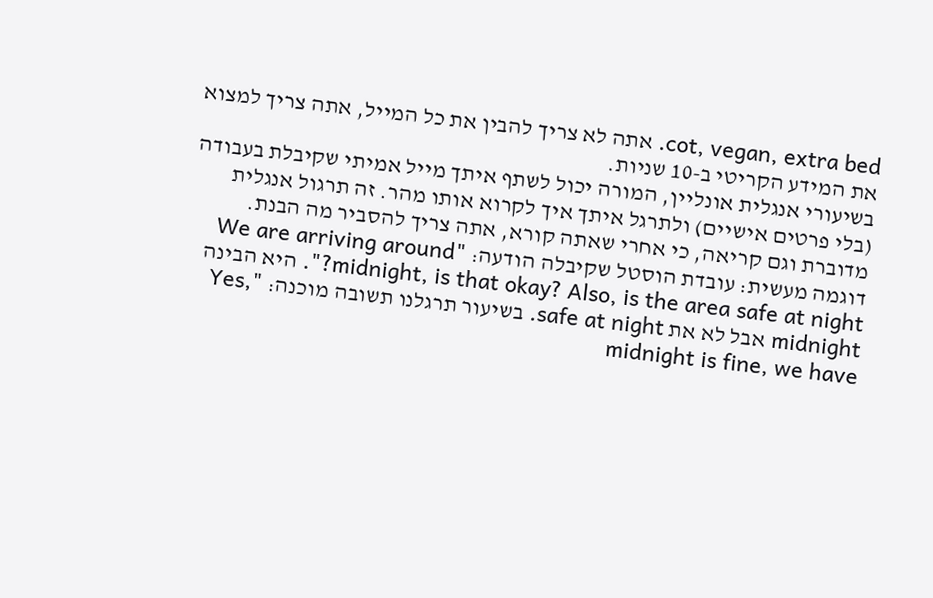cot, vegan, extra bed. אתה לא צריך להבין את כל המייל, אתה צריך למצוא את המידע הקריטי ב-10 שניות.
בשיעורי אנגלית אונליין, המורה יכול לשתף איתך מייל אמיתי שקיבלת בעבודה (בלי פרטים אישיים) ולתרגל איתך איך לקרוא אותו מהר. זה תרגול אנגלית מדוברת וגם קריאה, כי אחרי שאתה קורא, אתה צריך להסביר מה הבנת.
דוגמה מעשית: עובדת הוסטל שקיבלה הודעה: "We are arriving around midnight, is that okay? Also, is the area safe at night?". היא הבינה midnight אבל לא את safe at night. בשיעור תרגלנו תשובה מוכנה: "Yes, midnight is fine, we have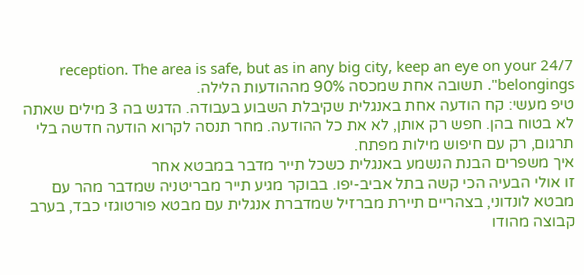24/7 reception. The area is safe, but as in any big city, keep an eye on your belongings". תשובה אחת שמכסה 90% מההודעות הלילה.
טיפ מעשי: קח הודעה אחת באנגלית שקיבלת השבוע בעבודה. הדגש בה 3 מילים שאתה לא בטוח בהן. חפש רק אותן, לא את כל ההודעה. מחר תנסה לקרוא הודעה חדשה בלי תרגום, רק עם חיפוש מילות מפתח.
איך משפרים הבנת הנשמע באנגלית כשכל תייר מדבר במבטא אחר
זו אולי הבעיה הכי קשה בתל אביב-יפו. בבוקר מגיע תייר מבריטניה שמדבר מהר עם מבטא לונדוני, בצהריים תיירת מברזיל שמדברת אנגלית עם מבטא פורטוגזי כבד, בערב קבוצה מהודו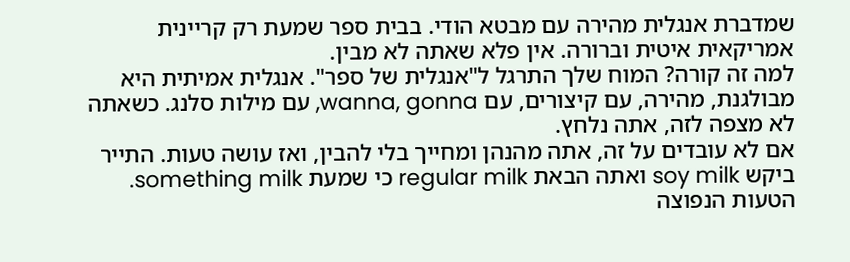שמדברת אנגלית מהירה עם מבטא הודי. בבית ספר שמעת רק קריינית אמריקאית איטית וברורה. אין פלא שאתה לא מבין.
למה זה קורה? המוח שלך התרגל ל"אנגלית של ספר". אנגלית אמיתית היא מבולגנת, מהירה, עם קיצורים, עם wanna, gonna, עם מילות סלנג. כשאתה לא מצפה לזה, אתה נלחץ.
אם לא עובדים על זה, אתה מהנהן ומחייך בלי להבין, ואז עושה טעות. התייר ביקש soy milk ואתה הבאת regular milk כי שמעת something milk.
הטעות הנפוצה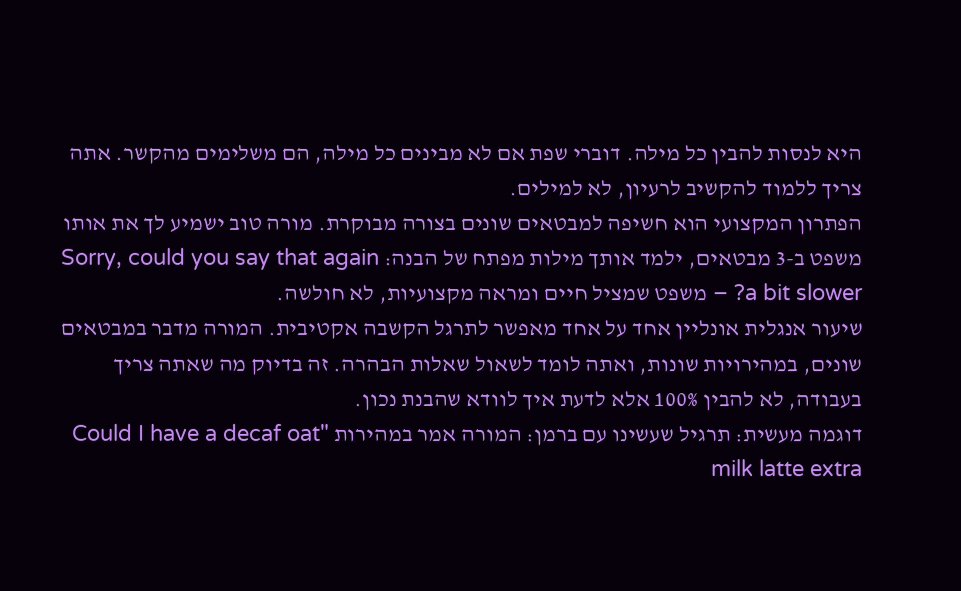היא לנסות להבין כל מילה. דוברי שפת אם לא מבינים כל מילה, הם משלימים מהקשר. אתה צריך ללמוד להקשיב לרעיון, לא למילים.
הפתרון המקצועי הוא חשיפה למבטאים שונים בצורה מבוקרת. מורה טוב ישמיע לך את אותו משפט ב-3 מבטאים, ילמד אותך מילות מפתח של הבנה: Sorry, could you say that again a bit slower? – משפט שמציל חיים ומראה מקצועיות, לא חולשה.
שיעור אנגלית אונליין אחד על אחד מאפשר לתרגל הקשבה אקטיבית. המורה מדבר במבטאים שונים, במהירויות שונות, ואתה לומד לשאול שאלות הבהרה. זה בדיוק מה שאתה צריך בעבודה, לא להבין 100% אלא לדעת איך לוודא שהבנת נכון.
דוגמה מעשית: תרגיל שעשינו עם ברמן: המורה אמר במהירות "Could I have a decaf oat milk latte extra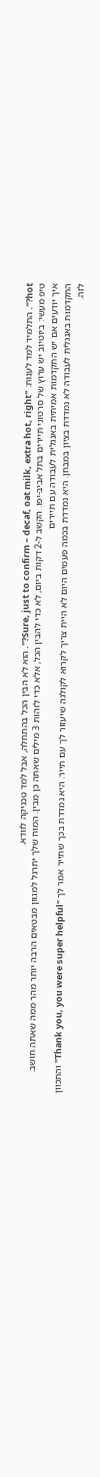hot?". התלמיד למד לענות: "Sure, just to confirm – decaf, oat milk, extra hot, right?". הוא לא הבין הכל בהתחלה, אבל למד טכניקה לוודא.
טיפ מעשי: ביוטיוב יש ערוץ של סרטוני תיירים בתל אביב-יפו. הקשב ל-2 דקות ביום, לא כדי להבין הכל, אלא כדי לזהות 3 מילים שאתה כן מבין. המוח שלך יתרגל למגוון מבטאים הרבה יותר מהר ממה שאתה חושב.
איך יודעים אם יש התקדמות אמיתית באנגלית לעבודה עם תיירים
התקדמות באנגלית לעבודה לא נמדדת בציון במבחן. היא נמדדת בכמה פעמים היום לא היית צריך לקרוא לקולגה שיעזור לך עם תייר. היא נמדדת בכך שתייר אמר לך "Thank you, you were super helpful" והתכוון לזה.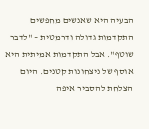הבעיה היא שאנשים מחפשים התקדמות גדולה ודרמטית – "לדבר שוטף". אבל התקדמות אמיתית היא אוסף של ניצחונות קטנים. היום הצלחת להסביר איפה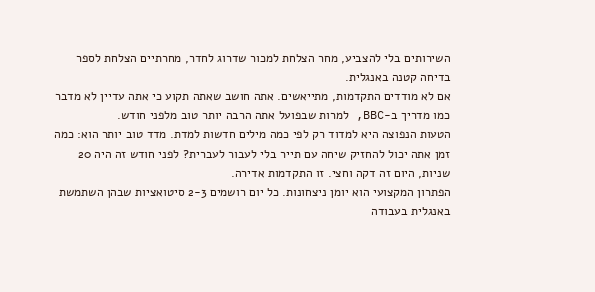השירותים בלי להצביע, מחר הצלחת למכור שדרוג לחדר, מחרתיים הצלחת לספר בדיחה קטנה באנגלית.
אם לא מודדים התקדמות, מתייאשים. אתה חושב שאתה תקוע כי אתה עדיין לא מדבר כמו מדריך ב-BBC, למרות שבפועל אתה הרבה יותר טוב מלפני חודש.
הטעות הנפוצה היא למדוד רק לפי כמה מילים חדשות למדת. מדד טוב יותר הוא: כמה זמן אתה יכול להחזיק שיחה עם תייר בלי לעבור לעברית? לפני חודש זה היה 20 שניות, היום זה דקה וחצי. זו התקדמות אדירה.
הפתרון המקצועי הוא יומן ניצחונות. כל יום רושמים 2-3 סיטואציות שבהן השתמשת באנגלית בעבודה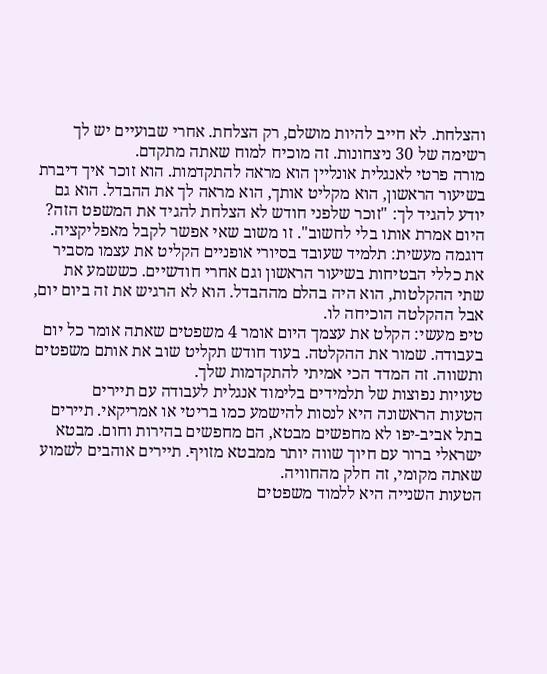והצלחת. לא חייב להיות מושלם, רק הצלחת. אחרי שבועיים יש לך רשימה של 30 ניצחונות. זה מוכיח למוח שאתה מתקדם.
מורה פרטי לאנגלית אונליין הוא מראה להתקדמות. הוא זוכר איך דיברת בשיעור הראשון, הוא מקליט אותך, הוא מראה לך את ההבדל. הוא גם יודע להגיד לך: "זוכר שלפני חודש לא הצלחת להגיד את המשפט הזה? היום אמרת אותו בלי לחשוב". זו משוב שאי אפשר לקבל מאפליקציה.
דוגמה מעשית: תלמיד שעובד בסיורי אופניים הקליט את עצמו מסביר את כללי הבטיחות בשיעור הראשון וגם אחרי חודשיים. כששמע את שתי ההקלטות, הוא היה בהלם מההבדל. הוא לא הרגיש את זה ביום יום, אבל ההקלטה הוכיחה לו.
טיפ מעשי: הקלט את עצמך היום אומר 4 משפטים שאתה אומר כל יום בעבודה. שמור את ההקלטה. בעוד חודש תקליט שוב את אותם משפטים ותשווה. זה המדד הכי אמיתי להתקדמות שלך.
טעויות נפוצות של תלמידים בלימוד אנגלית לעבודה עם תיירים
הטעות הראשונה היא לנסות להישמע כמו בריטי או אמריקאי. תיירים בתל אביב-יפו לא מחפשים מבטא, הם מחפשים בהירות וחום. מבטא ישראלי ברור עם חיוך שווה יותר ממבטא מזויף. תיירים אוהבים לשמוע שאתה מקומי, זה חלק מהחוויה.
הטעות השנייה היא ללמוד משפטים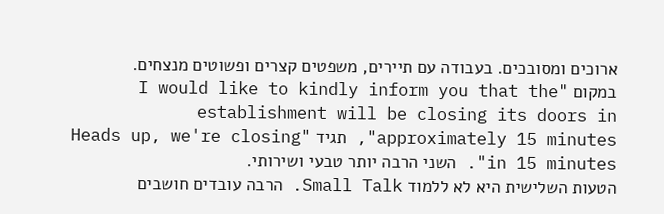ארוכים ומסובכים. בעבודה עם תיירים, משפטים קצרים ופשוטים מנצחים. במקום "I would like to kindly inform you that the establishment will be closing its doors in approximately 15 minutes", תגיד "Heads up, we're closing in 15 minutes". השני הרבה יותר טבעי ושירותי.
הטעות השלישית היא לא ללמוד Small Talk. הרבה עובדים חושבים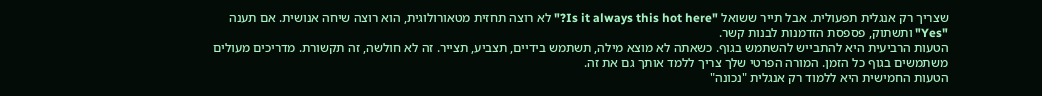שצריך רק אנגלית תפעולית. אבל תייר ששואל "Is it always this hot here?" לא רוצה תחזית מטאורולוגית, הוא רוצה שיחה אנושית. אם תענה "Yes" ותשתוק, פספסת הזדמנות לבנות קשר.
הטעות הרביעית היא להתבייש להשתמש בגוף. כשאתה לא מוצא מילה, תשתמש בידיים, תצביע, תצייר. זה לא חולשה, זה תקשורת. מדריכים מעולים משתמשים בגוף כל הזמן. המורה הפרטי שלך צריך ללמד אותך גם את זה.
הטעות החמישית היא ללמוד רק אנגלית "נכונה"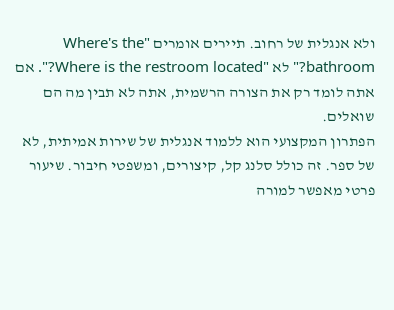ולא אנגלית של רחוב. תיירים אומרים "Where's the bathroom?" לא "Where is the restroom located?". אם אתה לומד רק את הצורה הרשמית, אתה לא תבין מה הם שואלים.
הפתרון המקצועי הוא ללמוד אנגלית של שירות אמיתית, לא של ספר. זה כולל סלנג קל, קיצורים, ומשפטי חיבור. שיעור פרטי מאפשר למורה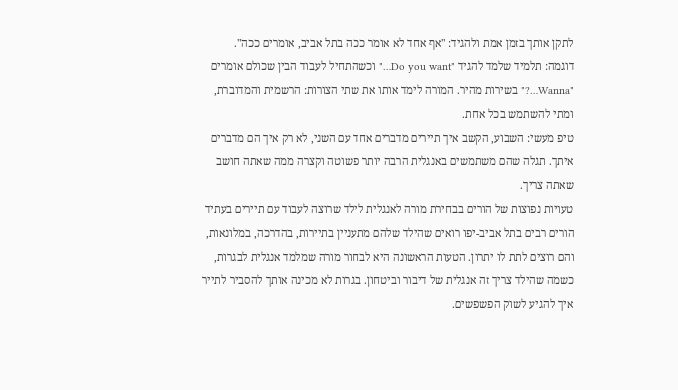לתקן אותך בזמן אמת ולהגיד: "אף אחד לא אומר ככה בתל אביב, אומרים ככה".
דוגמה: תלמיד שלמד להגיד "Do you want…" וכשהתחיל לעבוד הבין שכולם אומרים "Wanna…?" בשירות מהיר. המורה לימד אותו את שתי הצורות: הרשמית והמדוברת, ומתי להשתמש בכל אחת.
טיפ מעשי: השבוע, הקשב איך תיירים מדברים אחד עם השני, לא רק איך הם מדברים איתך. תגלה שהם משתמשים באנגלית הרבה יותר פשוטה וקצרה ממה שאתה חושב שאתה צריך.
טעויות נפוצות של הורים בבחירת מורה לאנגלית לילד שרוצה לעבוד עם תיירים בעתיד
הורים רבים בתל אביב-יפו רואים שהילד שלהם מתעניין בתיירות, בהדרכה, במלונאות, והם רוצים לתת לו יתרון. הטעות הראשונה היא לבחור מורה שמלמד אנגלית לבגרות, כשמה שהילד צריך זה אנגלית של דיבור וביטחון. בגרות לא מכינה אותך להסביר לתייר איך להגיע לשוק הפשפשים.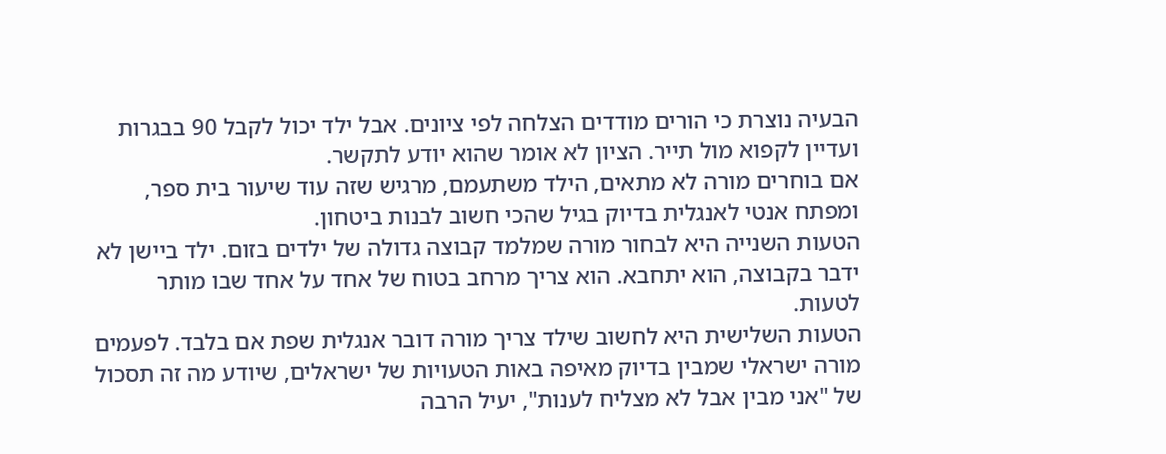הבעיה נוצרת כי הורים מודדים הצלחה לפי ציונים. אבל ילד יכול לקבל 90 בבגרות ועדיין לקפוא מול תייר. הציון לא אומר שהוא יודע לתקשר.
אם בוחרים מורה לא מתאים, הילד משתעמם, מרגיש שזה עוד שיעור בית ספר, ומפתח אנטי לאנגלית בדיוק בגיל שהכי חשוב לבנות ביטחון.
הטעות השנייה היא לבחור מורה שמלמד קבוצה גדולה של ילדים בזום. ילד ביישן לא ידבר בקבוצה, הוא יתחבא. הוא צריך מרחב בטוח של אחד על אחד שבו מותר לטעות.
הטעות השלישית היא לחשוב שילד צריך מורה דובר אנגלית שפת אם בלבד. לפעמים מורה ישראלי שמבין בדיוק מאיפה באות הטעויות של ישראלים, שיודע מה זה תסכול של "אני מבין אבל לא מצליח לענות", יעיל הרבה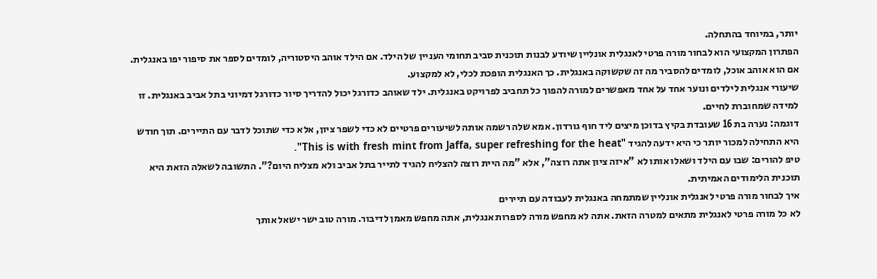יותר, במיוחד בהתחלה.
הפתרון המקצועי הוא לבחור מורה פרטי לאנגלית אונליין שיודע לבנות תוכנית סביב תחומי העניין של הילד. אם הילד אוהב היסטוריה, לומדים לספר את סיפור יפו באנגלית. אם הוא אוהב אוכל, לומדים להסביר מה זה שקשוקה באנגלית. כך האנגלית הופכת לכלי, לא למקצוע.
שיעורי אנגלית לילדים ונוער אחד על אחד מאפשרים למורה להפוך כל תחביב לפרויקט באנגלית. ילד שאוהב כדורגל יכול להדריך סיור כדורגל דמיוני בתל אביב באנגלית. זו למידה שמחוברת לחיים.
דוגמה: נערה בת 16 שעובדת בקיץ בדוכן מיצים ליד חוף גורדון. אמא שלה רשמה אותה לשיעורים פרטיים לא כדי לשפר ציון, אלא כדי שתוכל לדבר עם התיירים. תוך חודש היא התחילה למכור יותר כי היא ידעה להגיד "This is with fresh mint from Jaffa, super refreshing for the heat".
טיפ להורים: שבו עם הילד ושאלו אותו לא "איזה ציון אתה רוצה", אלא "מה היית רוצה להצליח להגיד לתייר בתל אביב ולא מצליח היום?". התשובה לשאלה הזאת היא תוכנית הלימודים האמיתית.
איך לבחור מורה פרטי לאנגלית אונליין שמתמחה באנגלית לעבודה עם תיירים
לא כל מורה פרטי לאנגלית מתאים למטרה הזאת. אתה לא מחפש מורה לספרות אנגלית, אתה מחפש מאמן לדיבור. מורה טוב ישר ישאל אותך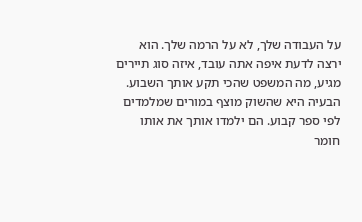על העבודה שלך, לא על הרמה שלך. הוא ירצה לדעת איפה אתה עובד, איזה סוג תיירים מגיע, מה המשפט שהכי תקע אותך השבוע.
הבעיה היא שהשוק מוצף במורים שמלמדים לפי ספר קבוע. הם ילמדו אותך את אותו חומר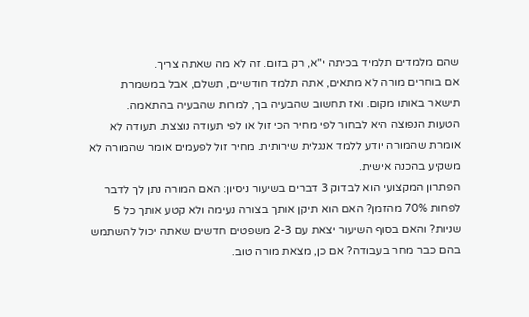שהם מלמדים תלמיד בכיתה י"א, רק בזום. זה לא מה שאתה צריך.
אם בוחרים מורה לא מתאים, אתה תלמד חודשיים, תשלם, אבל במשמרת תישאר באותו מקום. ואז תחשוב שהבעיה בך, למרות שהבעיה בהתאמה.
הטעות הנפוצה היא לבחור לפי מחיר הכי זול או לפי תעודה נוצצת. תעודה לא אומרת שהמורה יודע ללמד אנגלית שירותית. מחיר זול לפעמים אומר שהמורה לא משקיע בהכנה אישית.
הפתרון המקצועי הוא לבדוק 3 דברים בשיעור ניסיון: האם המורה נתן לך לדבר לפחות 70% מהזמן? האם הוא תיקן אותך בצורה נעימה ולא קטע אותך כל 5 שניות? והאם בסוף השיעור יצאת עם 2-3 משפטים חדשים שאתה יכול להשתמש בהם כבר מחר בעבודה? אם כן, מצאת מורה טוב.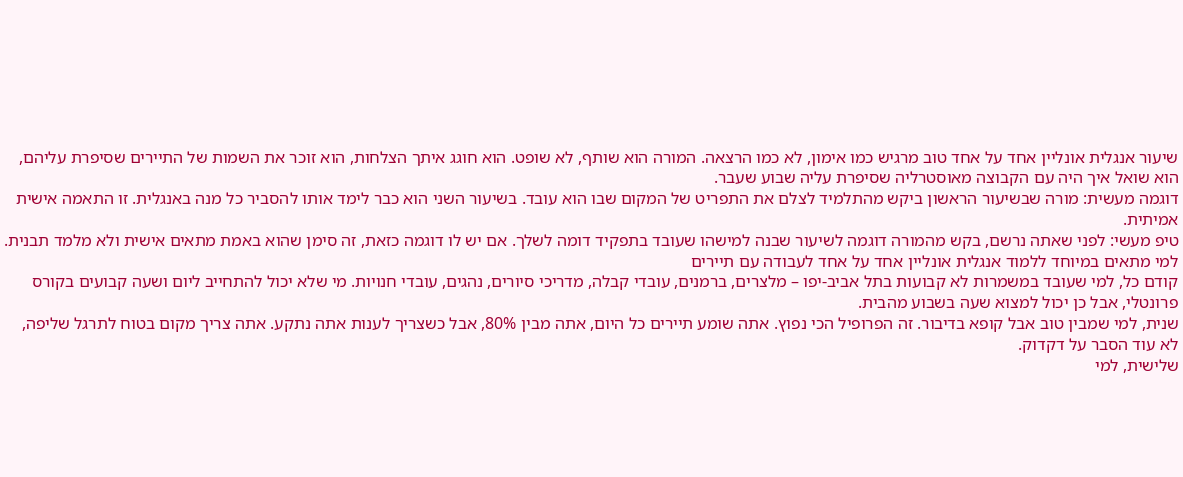שיעור אנגלית אונליין אחד על אחד טוב מרגיש כמו אימון, לא כמו הרצאה. המורה הוא שותף, לא שופט. הוא חוגג איתך הצלחות, הוא זוכר את השמות של התיירים שסיפרת עליהם, הוא שואל איך היה עם הקבוצה מאוסטרליה שסיפרת עליה שבוע שעבר.
דוגמה מעשית: מורה שבשיעור הראשון ביקש מהתלמיד לצלם את התפריט של המקום שבו הוא עובד. בשיעור השני הוא כבר לימד אותו להסביר כל מנה באנגלית. זו התאמה אישית אמיתית.
טיפ מעשי: לפני שאתה נרשם, בקש מהמורה דוגמה לשיעור שבנה למישהו שעובד בתפקיד דומה לשלך. אם יש לו דוגמה כזאת, זה סימן שהוא באמת מתאים אישית ולא מלמד תבנית.
למי מתאים במיוחד ללמוד אנגלית אונליין אחד על אחד לעבודה עם תיירים
קודם כל, למי שעובד במשמרות לא קבועות בתל אביב-יפו – מלצרים, ברמנים, עובדי קבלה, מדריכי סיורים, נהגים, עובדי חנויות. מי שלא יכול להתחייב ליום ושעה קבועים בקורס פרונטלי, אבל כן יכול למצוא שעה בשבוע מהבית.
שנית, למי שמבין טוב אבל קופא בדיבור. זה הפרופיל הכי נפוץ. אתה שומע תיירים כל היום, אתה מבין 80%, אבל כשצריך לענות אתה נתקע. אתה צריך מקום בטוח לתרגל שליפה, לא עוד הסבר על דקדוק.
שלישית, למי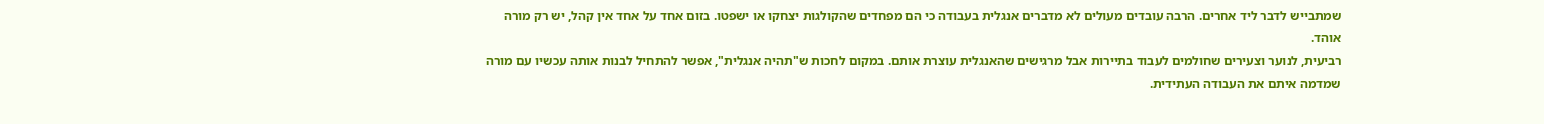שמתבייש לדבר ליד אחרים. הרבה עובדים מעולים לא מדברים אנגלית בעבודה כי הם מפחדים שהקולגות יצחקו או ישפטו. בזום אחד על אחד אין קהל, יש רק מורה אוהד.
רביעית, לנוער וצעירים שחולמים לעבוד בתיירות אבל מרגישים שהאנגלית עוצרת אותם. במקום לחכות ש"תהיה אנגלית", אפשר להתחיל לבנות אותה עכשיו עם מורה שמדמה איתם את העבודה העתידית.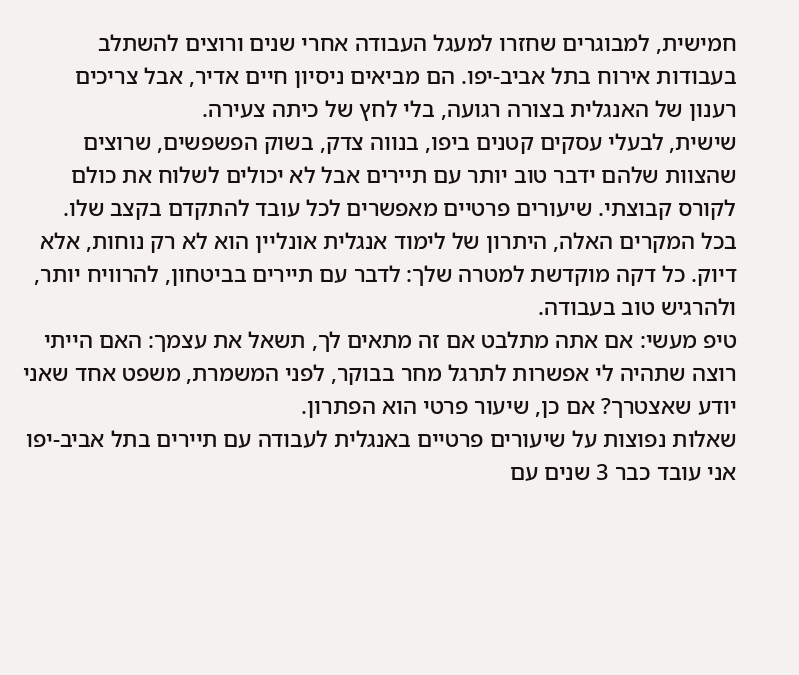חמישית, למבוגרים שחזרו למעגל העבודה אחרי שנים ורוצים להשתלב בעבודות אירוח בתל אביב-יפו. הם מביאים ניסיון חיים אדיר, אבל צריכים רענון של האנגלית בצורה רגועה, בלי לחץ של כיתה צעירה.
שישית, לבעלי עסקים קטנים ביפו, בנווה צדק, בשוק הפשפשים, שרוצים שהצוות שלהם ידבר טוב יותר עם תיירים אבל לא יכולים לשלוח את כולם לקורס קבוצתי. שיעורים פרטיים מאפשרים לכל עובד להתקדם בקצב שלו.
בכל המקרים האלה, היתרון של לימוד אנגלית אונליין הוא לא רק נוחות, אלא דיוק. כל דקה מוקדשת למטרה שלך: לדבר עם תיירים בביטחון, להרוויח יותר, ולהרגיש טוב בעבודה.
טיפ מעשי: אם אתה מתלבט אם זה מתאים לך, תשאל את עצמך: האם הייתי רוצה שתהיה לי אפשרות לתרגל מחר בבוקר, לפני המשמרת, משפט אחד שאני יודע שאצטרך? אם כן, שיעור פרטי הוא הפתרון.
שאלות נפוצות על שיעורים פרטיים באנגלית לעבודה עם תיירים בתל אביב-יפו
אני עובד כבר 3 שנים עם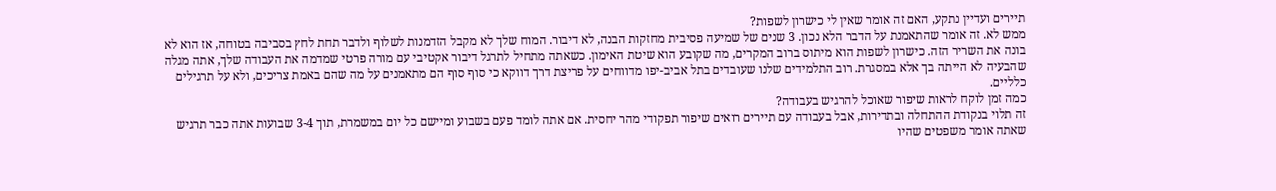תיירים ועדיין נתקע, האם זה אומר שאין לי כישרון לשפות?
ממש לא. זה אומר שהתאמנת על הדבר הלא נכון. 3 שנים של שמיעה פסיבית מחזקות הבנה, לא דיבור. המוח שלך לא מקבל הזדמנות לשלוף ולדבר תחת לחץ בסביבה בטוחה, אז הוא לא בונה את השריר הזה. כישרון לשפות הוא מיתוס ברוב המקרים, מה שקובע הוא שיטת האימון. כשאתה מתחיל לתרגל דיבור אקטיבי עם מורה פרטי שמדמה את העבודה שלך, אתה מגלה שהבעיה לא הייתה בך אלא במסגרת. רוב התלמידים שלנו שעובדים בתל אביב-יפו מדווחים על פריצת דרך דווקא כי סוף סוף הם מתאמנים על מה שהם באמת צריכים, ולא על תרגילים כלליים.
כמה זמן לוקח לראות שיפור שאוכל להרגיש בעבודה?
זה תלוי בנקודת ההתחלה ובתדירות, אבל בעבודה עם תיירים רואים שיפור תפקודי מהר יחסית. אם אתה לומד פעם בשבוע ומיישם כל יום במשמרת, תוך 3-4 שבועות אתה כבר תרגיש שאתה אומר משפטים שהיו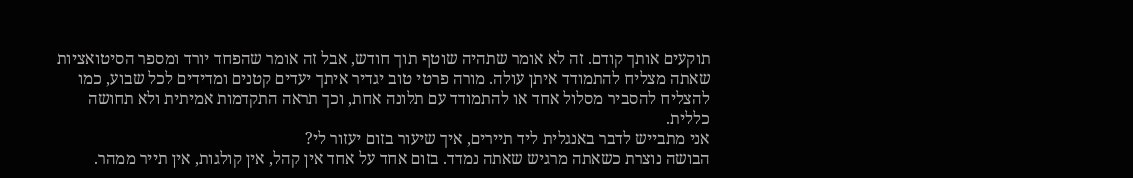תוקעים אותך קודם. זה לא אומר שתהיה שוטף תוך חודש, אבל זה אומר שהפחד יורד ומספר הסיטואציות שאתה מצליח להתמודד איתן עולה. מורה פרטי טוב יגדיר איתך יעדים קטנים ומדידים לכל שבוע, כמו להצליח להסביר מסלול אחד או להתמודד עם תלונה אחת, וכך תראה התקדמות אמיתית ולא תחושה כללית.
אני מתבייש לדבר באנגלית ליד תיירים, איך שיעור בזום יעזור לי?
הבושה נוצרת כשאתה מרגיש שאתה נמדד. בזום אחד על אחד אין קהל, אין קולגות, אין תייר ממהר.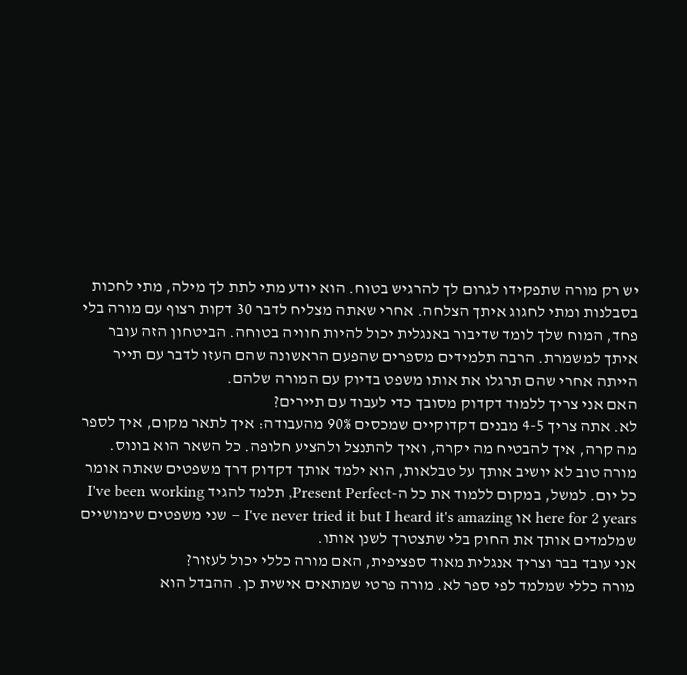יש רק מורה שתפקידו לגרום לך להרגיש בטוח. הוא יודע מתי לתת לך מילה, מתי לחכות בסבלנות ומתי לחגוג איתך הצלחה. אחרי שאתה מצליח לדבר 30 דקות רצוף עם מורה בלי פחד, המוח שלך לומד שדיבור באנגלית יכול להיות חוויה בטוחה. הביטחון הזה עובר איתך למשמרת. הרבה תלמידים מספרים שהפעם הראשונה שהם העזו לדבר עם תייר הייתה אחרי שהם תרגלו את אותו משפט בדיוק עם המורה שלהם.
האם אני צריך ללמוד דקדוק מסובך כדי לעבוד עם תיירים?
לא. אתה צריך 4-5 מבנים דקדוקיים שמכסים 90% מהעבודה: איך לתאר מקום, איך לספר מה קרה, איך להבטיח מה יקרה, ואיך להתנצל ולהציע חלופה. כל השאר הוא בונוס. מורה טוב לא יושיב אותך על טבלאות, הוא ילמד אותך דקדוק דרך משפטים שאתה אומר כל יום. למשל, במקום ללמוד את כל ה-Present Perfect, תלמד להגיד I've been working here for 2 years או I've never tried it but I heard it's amazing – שני משפטים שימושיים שמלמדים אותך את החוק בלי שתצטרך לשנן אותו.
אני עובד בבר וצריך אנגלית מאוד ספציפית, האם מורה כללי יכול לעזור?
מורה כללי שמלמד לפי ספר לא. מורה פרטי שמתאים אישית כן. ההבדל הוא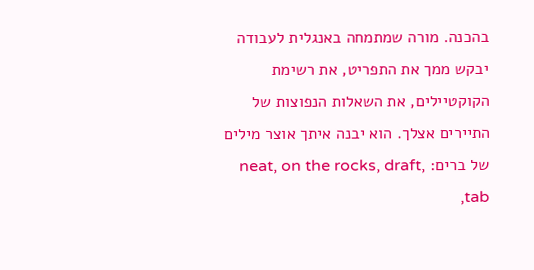בהכנה. מורה שמתמחה באנגלית לעבודה יבקש ממך את התפריט, את רשימת הקוקטיילים, את השאלות הנפוצות של התיירים אצלך. הוא יבנה איתך אוצר מילים של ברים: neat, on the rocks, draft, tab,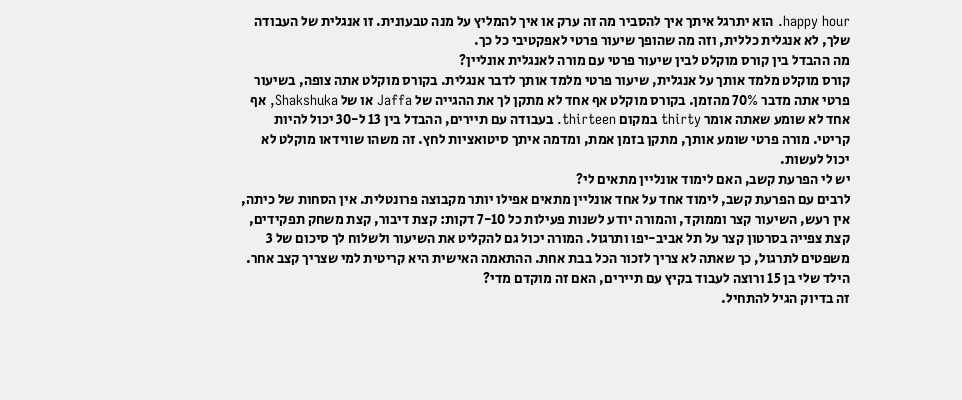happy hour. הוא יתרגל איתך איך להסביר מה זה ערק או איך להמליץ על מנה טבעונית. זו אנגלית של העבודה שלך, לא אנגלית כללית, וזה מה שהופך שיעור פרטי לאפקטיבי כל כך.
מה ההבדל בין קורס מוקלט לבין שיעור פרטי עם מורה לאנגלית אונליין?
קורס מוקלט מלמד אותך על אנגלית, שיעור פרטי מלמד אותך לדבר אנגלית. בקורס מוקלט אתה צופה, בשיעור פרטי אתה מדבר 70% מהזמן. בקורס מוקלט אף אחד לא מתקן לך את ההגייה של Jaffa או של Shakshuka, אף אחד לא שומע שאתה אומר thirty במקום thirteen. בעבודה עם תיירים, ההבדל בין 13 ל-30 יכול להיות קריטי. מורה פרטי שומע אותך, מתקן בזמן אמת, ומדמה איתך סיטואציות לחץ. זה משהו שווידאו מוקלט לא יכול לעשות.
יש לי הפרעת קשב, האם לימוד אונליין מתאים לי?
לרבים עם הפרעת קשב, לימוד אחד על אחד אונליין מתאים אפילו יותר מקבוצה פרונטלית. אין הסחות של כיתה, אין רעש, השיעור קצר וממוקד, והמורה יודע לשנות פעילות כל 7-10 דקות: קצת דיבור, קצת משחק תפקידים, קצת צפייה בסרטון קצר על תל אביב-יפו ותרגול. המורה יכול גם להקליט את השיעור ולשלוח לך סיכום של 3 משפטים לתרגול, כך שאתה לא צריך לזכור הכל בבת אחת. ההתאמה האישית היא קריטית למי שצריך קצב אחר.
הילד שלי בן 15 ורוצה לעבוד בקיץ עם תיירים, האם זה מוקדם מדי?
זה בדיוק הגיל להתחיל.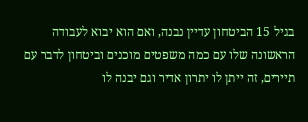בגיל 15 הביטחון עדיין נבנה, ואם הוא יבוא לעבודה הראשונה שלו עם כמה משפטים מוכנים וביטחון לדבר עם תיירים, זה ייתן לו יתרון אדיר וגם יבנה לו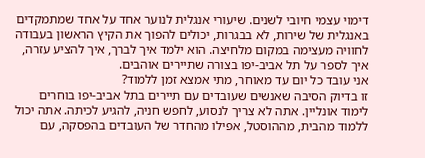דימוי עצמי חיובי לשנים. שיעורי אנגלית לנוער אחד על אחד שמתמקדים באנגלית של שירות, לא בבגרות, יכולים להפוך את הקיץ הראשון בעבודה לחוויה מעצימה במקום מלחיצה. הוא ילמד איך לברך, איך להציע עזרה, איך לספר על תל אביב-יפו בצורה שתיירים אוהבים.
אני עובד כל יום עד מאוחר, מתי אמצא זמן ללמוד?
זו בדיוק הסיבה שאנשים שעובדים עם תיירים בתל אביב-יפו בוחרים לימוד אונליין. אתה לא צריך לנסוע, לחפש חניה, להגיע לכיתה. אתה יכול ללמוד מהבית, מההוסטל, אפילו מהחדר של העובדים בהפסקה, עם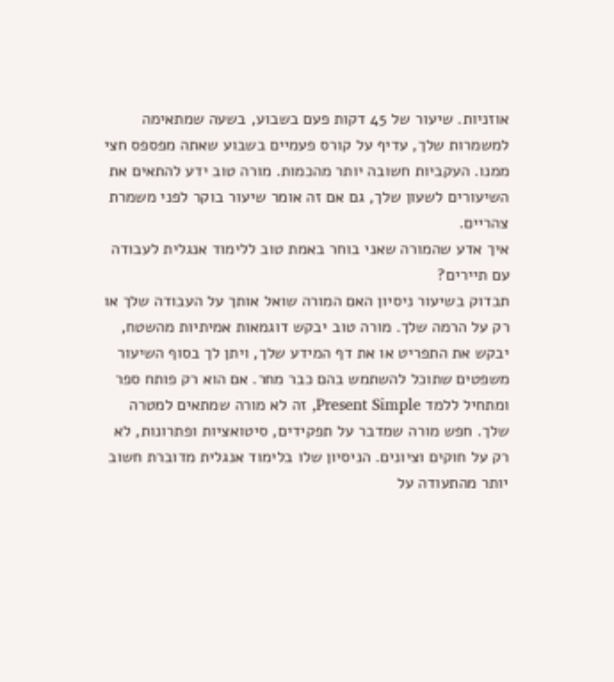אוזניות. שיעור של 45 דקות פעם בשבוע, בשעה שמתאימה למשמרות שלך, עדיף על קורס פעמיים בשבוע שאתה מפספס חצי ממנו. העקביות חשובה יותר מהכמות. מורה טוב ידע להתאים את השיעורים לשעון שלך, גם אם זה אומר שיעור בוקר לפני משמרת צהריים.
איך אדע שהמורה שאני בוחר באמת טוב ללימוד אנגלית לעבודה עם תיירים?
תבדוק בשיעור ניסיון האם המורה שואל אותך על העבודה שלך או רק על הרמה שלך. מורה טוב יבקש דוגמאות אמיתיות מהשטח, יבקש את התפריט או את דף המידע שלך, ויתן לך בסוף השיעור משפטים שתוכל להשתמש בהם כבר מחר. אם הוא רק פותח ספר ומתחיל ללמד Present Simple, זה לא מורה שמתאים למטרה שלך. חפש מורה שמדבר על תפקידים, סיטואציות ופתרונות, לא רק על חוקים וציונים. הניסיון שלו בלימוד אנגלית מדוברת חשוב יותר מהתעודה על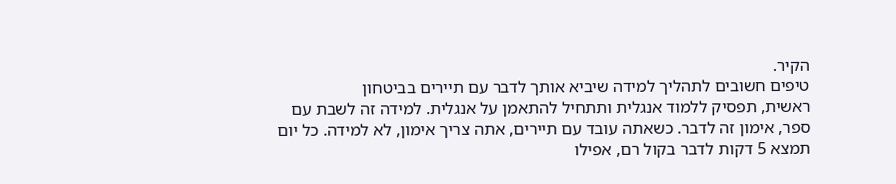הקיר.
טיפים חשובים לתהליך למידה שיביא אותך לדבר עם תיירים בביטחון
ראשית, תפסיק ללמוד אנגלית ותתחיל להתאמן על אנגלית. למידה זה לשבת עם ספר, אימון זה לדבר. כשאתה עובד עם תיירים, אתה צריך אימון, לא למידה. כל יום תמצא 5 דקות לדבר בקול רם, אפילו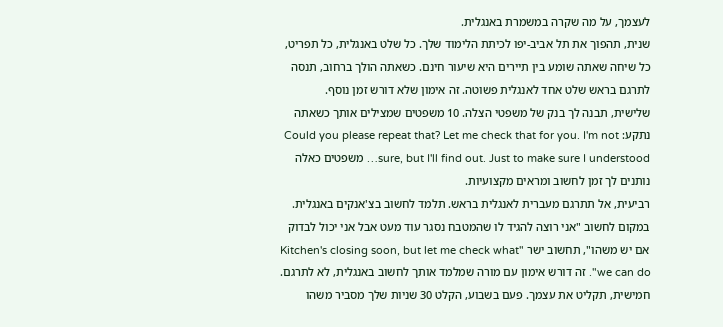לעצמך, על מה שקרה במשמרת באנגלית.
שנית, תהפוך את תל אביב-יפו לכיתת הלימוד שלך. כל שלט באנגלית, כל תפריט, כל שיחה שאתה שומע בין תיירים היא שיעור חינם. כשאתה הולך ברחוב, תנסה לתרגם בראש שלט אחד לאנגלית פשוטה. זה אימון שלא דורש זמן נוסף.
שלישית, תבנה לך בנק של משפטי הצלה. 10 משפטים שמצילים אותך כשאתה נתקע: Could you please repeat that? Let me check that for you. I'm not sure, but I'll find out. Just to make sure I understood… משפטים כאלה נותנים לך זמן לחשוב ומראים מקצועיות.
רביעית, אל תתרגם מעברית לאנגלית בראש. תלמד לחשוב בצ'אנקים באנגלית. במקום לחשוב "אני רוצה להגיד לו שהמטבח נסגר עוד מעט אבל אני יכול לבדוק אם יש משהו", תחשוב ישר "Kitchen's closing soon, but let me check what we can do". זה דורש אימון עם מורה שמלמד אותך לחשוב באנגלית, לא לתרגם.
חמישית, תקליט את עצמך. פעם בשבוע, הקלט 30 שניות שלך מסביר משהו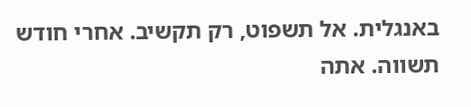באנגלית. אל תשפוט, רק תקשיב. אחרי חודש תשווה. אתה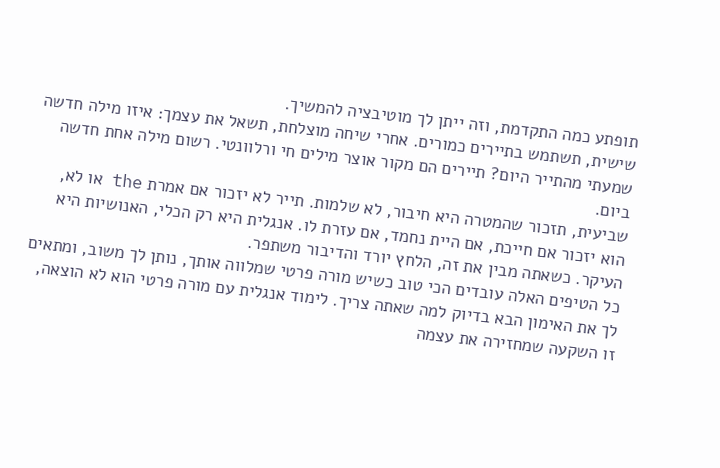תופתע כמה התקדמת, וזה ייתן לך מוטיבציה להמשיך.
שישית, תשתמש בתיירים כמורים. אחרי שיחה מוצלחת, תשאל את עצמך: איזו מילה חדשה שמעתי מהתייר היום? תיירים הם מקור אוצר מילים חי ורלוונטי. רשום מילה אחת חדשה ביום.
שביעית, תזכור שהמטרה היא חיבור, לא שלמות. תייר לא יזכור אם אמרת the או לא, הוא יזכור אם חייכת, אם היית נחמד, אם עזרת לו. אנגלית היא רק הכלי, האנושיות היא העיקר. כשאתה מבין את זה, הלחץ יורד והדיבור משתפר.
כל הטיפים האלה עובדים הכי טוב כשיש מורה פרטי שמלווה אותך, נותן לך משוב, ומתאים לך את האימון הבא בדיוק למה שאתה צריך. לימוד אנגלית עם מורה פרטי הוא לא הוצאה, זו השקעה שמחזירה את עצמה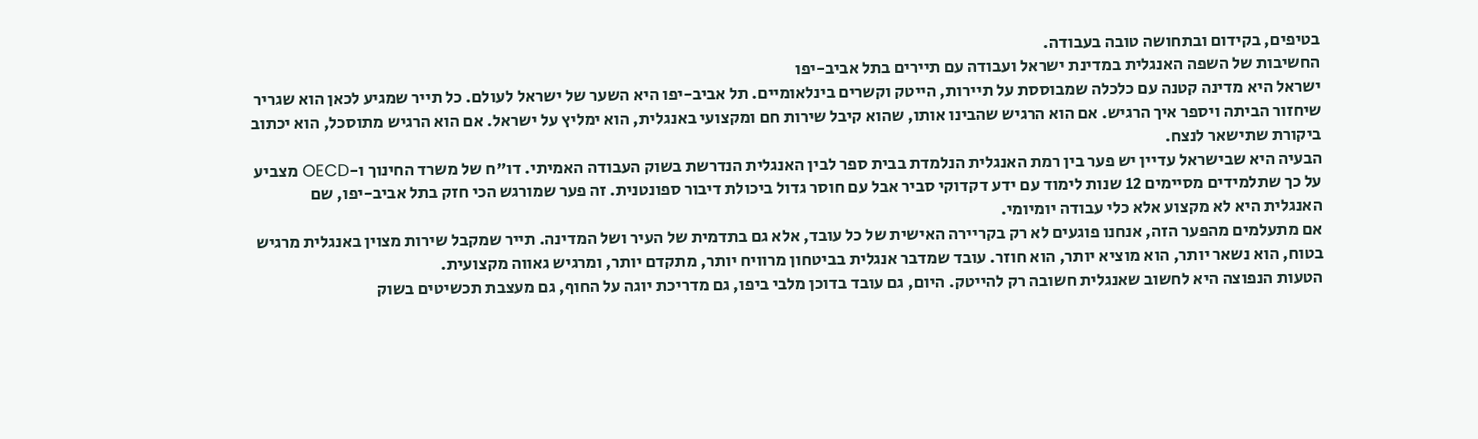בטיפים, בקידום ובתחושה טובה בעבודה.
החשיבות של השפה האנגלית במדינת ישראל ועבודה עם תיירים בתל אביב-יפו
ישראל היא מדינה קטנה עם כלכלה שמבוססת על תיירות, הייטק וקשרים בינלאומיים. תל אביב-יפו היא השער של ישראל לעולם. כל תייר שמגיע לכאן הוא שגריר שיחזור הביתה ויספר איך הרגיש. אם הוא הרגיש שהבינו אותו, שהוא קיבל שירות חם ומקצועי באנגלית, הוא ימליץ על ישראל. אם הוא הרגיש מתוסכל, הוא יכתוב ביקורת שתישאר לנצח.
הבעיה היא שבישראל עדיין יש פער בין רמת האנגלית הנלמדת בבית ספר לבין האנגלית הנדרשת בשוק העבודה האמיתי. דו"ח של משרד החינוך ו-OECD מצביע על כך שתלמידים מסיימים 12 שנות לימוד עם ידע דקדוקי סביר אבל עם חוסר גדול ביכולת דיבור ספונטנית. זה פער שמורגש הכי חזק בתל אביב-יפו, שם האנגלית היא לא מקצוע אלא כלי עבודה יומיומי.
אם מתעלמים מהפער הזה, אנחנו פוגעים לא רק בקריירה האישית של כל עובד, אלא גם בתדמית של העיר ושל המדינה. תייר שמקבל שירות מצוין באנגלית מרגיש בטוח, הוא נשאר יותר, הוא מוציא יותר, הוא חוזר. עובד שמדבר אנגלית בביטחון מרוויח יותר, מתקדם יותר, ומרגיש גאווה מקצועית.
הטעות הנפוצה היא לחשוב שאנגלית חשובה רק להייטק. היום, גם עובד בדוכן מלבי ביפו, גם מדריכת יוגה על החוף, גם מעצבת תכשיטים בשוק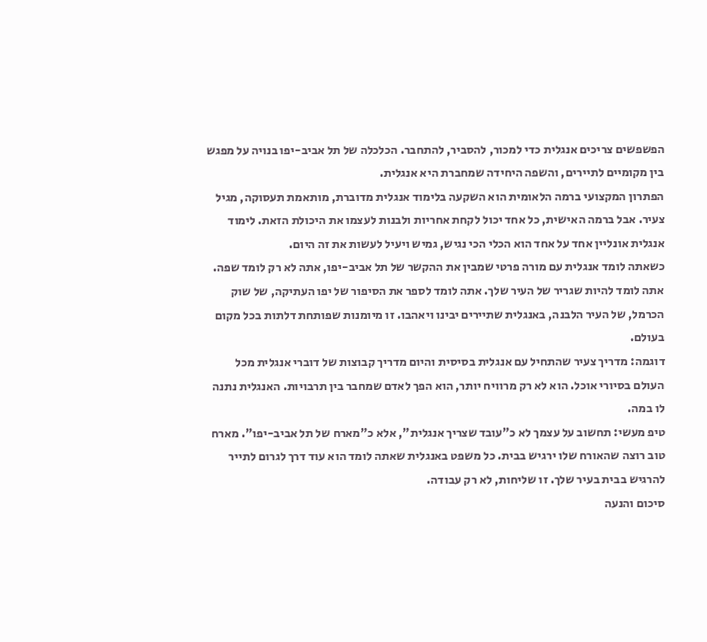הפשפשים צריכים אנגלית כדי למכור, להסביר, להתחבר. הכלכלה של תל אביב-יפו בנויה על מפגש בין מקומיים לתיירים, והשפה היחידה שמחברת היא אנגלית.
הפתרון המקצועי ברמה הלאומית הוא השקעה בלימוד אנגלית מדוברת, מותאמת תעסוקה, מגיל צעיר. אבל ברמה האישית, כל אחד יכול לקחת אחריות ולבנות לעצמו את היכולת הזאת. לימוד אנגלית אונליין אחד על אחד הוא הכלי הכי נגיש, גמיש ויעיל לעשות את זה היום.
כשאתה לומד אנגלית עם מורה פרטי שמבין את ההקשר של תל אביב-יפו, אתה לא רק לומד שפה. אתה לומד להיות שגריר של העיר שלך. אתה לומד לספר את הסיפור של יפו העתיקה, של שוק הכרמל, של העיר הלבנה, באנגלית שתיירים יבינו ויאהבו. זו מיומנות שפותחת דלתות בכל מקום בעולם.
דוגמה: מדריך צעיר שהתחיל עם אנגלית בסיסית והיום מדריך קבוצות של דוברי אנגלית מכל העולם בסיורי אוכל. הוא לא רק מרוויח יותר, הוא הפך לאדם שמחבר בין תרבויות. האנגלית נתנה לו במה.
טיפ מעשי: תחשוב על עצמך לא כ"עובד שצריך אנגלית", אלא כ"מארח של תל אביב-יפו". מארח טוב רוצה שהאורח שלו ירגיש בבית. כל משפט באנגלית שאתה לומד הוא עוד דרך לגרום לתייר להרגיש בבית בעיר שלך. זו שליחות, לא רק עבודה.
סיכום והנעה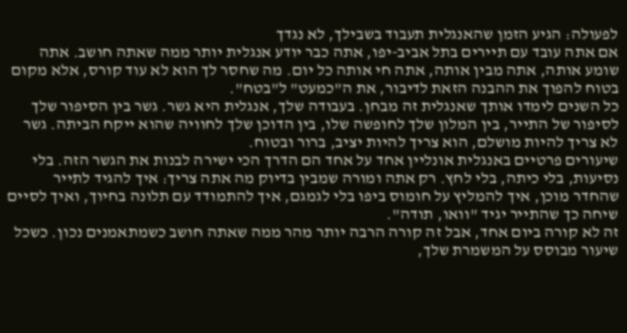לפעולה: הגיע הזמן שהאנגלית תעבוד בשבילך, לא נגדך
אם אתה עובד עם תיירים בתל אביב-יפו, אתה כבר יודע אנגלית יותר ממה שאתה חושב. אתה שומע אותה, אתה מבין אותה, אתה חי אותה כל יום. מה שחסר לך הוא לא עוד קורס, אלא מקום בטוח להפוך את ההבנה הזאת לדיבור, את ה"כמעט" ל"בטח".
כל השנים לימדו אותך שאנגלית זה מבחן. בעבודה שלך, אנגלית היא גשר. גשר בין הסיפור שלך לסיפור של התייר, בין המלון שלך לחופשה שלו, בין הדוכן שלך לחוויה שהוא ייקח הביתה. גשר לא צריך להיות מושלם, הוא צריך להיות יציב, ברור ובטוח.
שיעורים פרטיים באנגלית אונליין אחד על אחד הם הדרך הכי ישירה לבנות את הגשר הזה. בלי נסיעות, בלי כיתה, בלי לחץ. רק אתה ומורה שמבין בדיוק מה אתה צריך: איך להגיד לתייר שהחדר מוכן, איך להמליץ על חומוס ביפו בלי לגמגם, איך להתמודד עם תלונה בחיוך, ואיך לסיים שיחה כך שהתייר יגיד "וואו, תודה".
זה לא קורה ביום אחד, אבל זה קורה הרבה יותר מהר ממה שאתה חושב כשמתאמנים נכון. כשכל שיעור מבוסס על המשמרת שלך,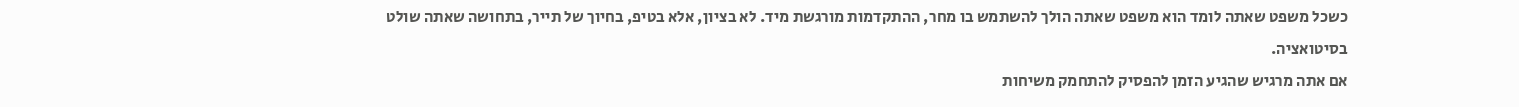כשכל משפט שאתה לומד הוא משפט שאתה הולך להשתמש בו מחר, ההתקדמות מורגשת מיד. לא בציון, אלא בטיפ, בחיוך של תייר, בתחושה שאתה שולט בסיטואציה.
אם אתה מרגיש שהגיע הזמן להפסיק להתחמק משיחות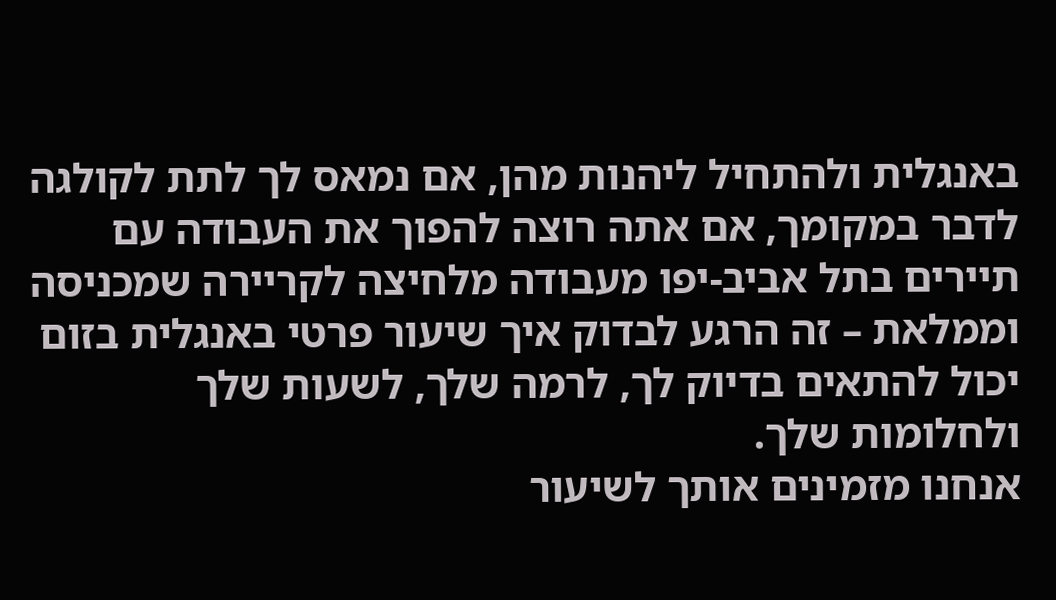באנגלית ולהתחיל ליהנות מהן, אם נמאס לך לתת לקולגה לדבר במקומך, אם אתה רוצה להפוך את העבודה עם תיירים בתל אביב-יפו מעבודה מלחיצה לקריירה שמכניסה וממלאת – זה הרגע לבדוק איך שיעור פרטי באנגלית בזום יכול להתאים בדיוק לך, לרמה שלך, לשעות שלך ולחלומות שלך.
אנחנו מזמינים אותך לשיעור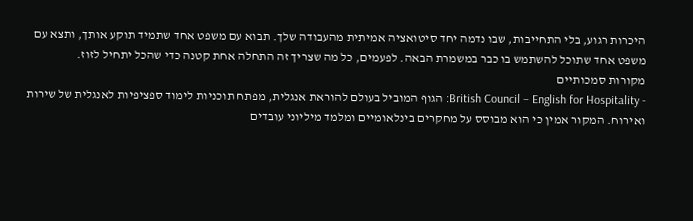היכרות רגוע, בלי התחייבות, שבו נדמה יחד סיטואציה אמיתית מהעבודה שלך. תבוא עם משפט אחד שתמיד תוקע אותך, ותצא עם משפט אחד שתוכל להשתמש בו כבר במשמרת הבאה. לפעמים, כל מה שצריך זה התחלה אחת קטנה כדי שהכל יתחיל לזוז.
מקורות סמכותיים
- British Council – English for Hospitality: הגוף המוביל בעולם להוראת אנגלית, מפתח תוכניות לימוד ספציפיות לאנגלית של שירות ואירוח. המקור אמין כי הוא מבוסס על מחקרים בינלאומיים ומלמד מיליוני עובדים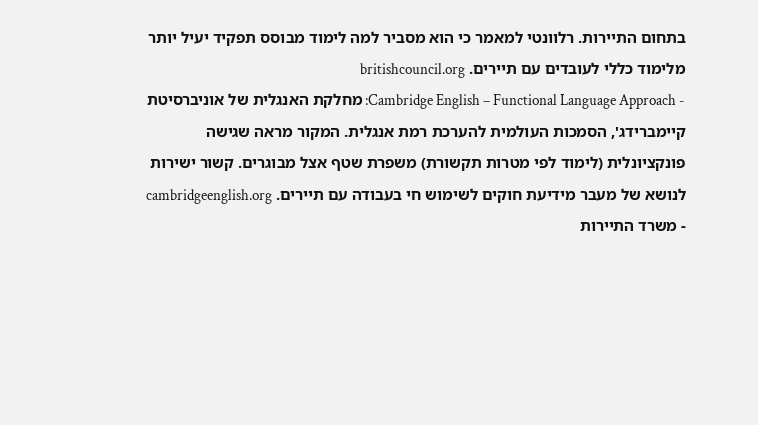בתחום התיירות. רלוונטי למאמר כי הוא מסביר למה לימוד מבוסס תפקיד יעיל יותר מלימוד כללי לעובדים עם תיירים. britishcouncil.org
- Cambridge English – Functional Language Approach: מחלקת האנגלית של אוניברסיטת קיימברידג', הסמכות העולמית להערכת רמת אנגלית. המקור מראה שגישה פונקציונלית (לימוד לפי מטרות תקשורת) משפרת שטף אצל מבוגרים. קשור ישירות לנושא של מעבר מידיעת חוקים לשימוש חי בעבודה עם תיירים. cambridgeenglish.org
- משרד התיירות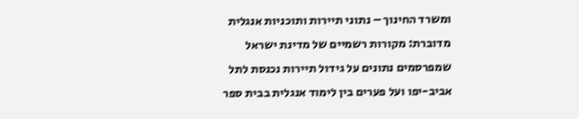ומשרד החינוך – נתוני תיירות ותוכניות אנגלית מדוברת: מקורות רשמיים של מדינת ישראל שמפרסמים נתונים על גידול תיירות נכנסת לתל אביב-יפו ועל פערים בין לימוד אנגלית בבית ספר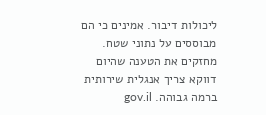ליכולות דיבור. אמינים כי הם מבוססים על נתוני שטח. מחזקים את הטענה שהיום דווקא צריך אנגלית שירותית ברמה גבוהה. gov.il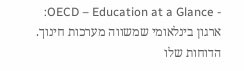- OECD – Education at a Glance: ארגון בינלאומי שמשווה מערכות חינוך. הדוחות שלו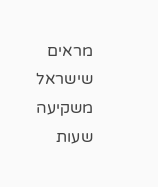מראים שישראל משקיעה שעות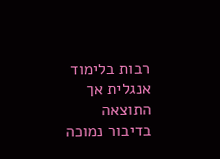רבות בלימוד אנגלית אך התוצאה בדיבור נמוכה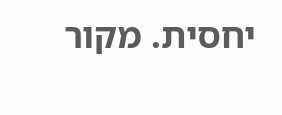יחסית. מקור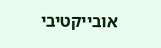אובייקטיבי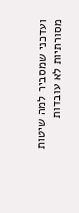ועדכני שמסביר למה שיטות מסורתיות לא עובדות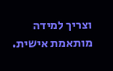וצריך למידה מותאמת אישית.